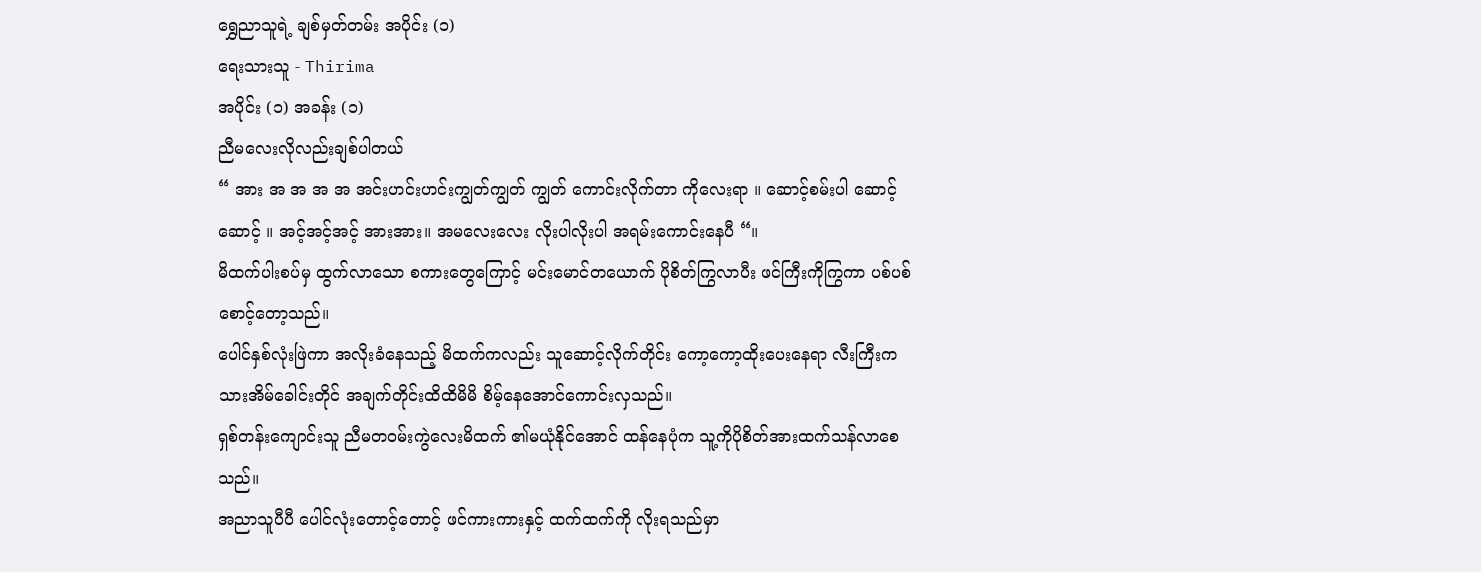ရွှေညာသူရဲ့ ချစ်မှတ်တမ်း အပိုင်း (၁)
ရေးသားသူ - Thirima
အပိုင်း (၁) အခန်း (၁)
ညီမလေးလိုလည်းချစ်ပါတယ်
“ အား အ အ အ အ အင်းဟင်းဟင်းကျွတ်ကျွတ် ကျွတ် ကောင်းလိုက်တာ ကိုလေးရာ ။ ဆောင့်စမ်းပါ ဆောင့်ဆောင့် ။ အင့်အင့်အင့် အားအား။ အမလေးလေး လိုးပါလိုးပါ အရမ်းကောင်းနေပီ “။
မိထက်ပါးစပ်မှ ထွက်လာသော စကားတွေကြောင့် မင်းမောင်တယောက် ပိုစိတ်ကြွလာပီး ဖင်ကြီးကိုကြွကာ ပစ်ပစ်စောင့်တော့သည်။
ပေါင်နှစ်လုံးဖြဲကာ အလိုးခံနေသည့် မိထက်ကလည်း သူဆောင့်လိုက်တိုင်း ကော့ကော့ထိုးပေးနေရာ လီးကြီးကသားအိမ်ခေါင်းတိုင် အချက်တိုင်းထိထိမိမိ စိမ့်နေအောင်ကောင်းလှသည်။
ရှစ်တန်းကျောင်းသူ ညီမတဝမ်းကွဲလေးမိထက် ၏မယုံနိုင်အောင် ထန်နေပုံက သူ့ကိုပိုစိတ်အားထက်သန်လာစေသည်။
အညာသူပီပီ ပေါင်လုံးတောင့်တောင့် ဖင်ကားကားနှင့် ထက်ထက်ကို လိုးရသည်မှာ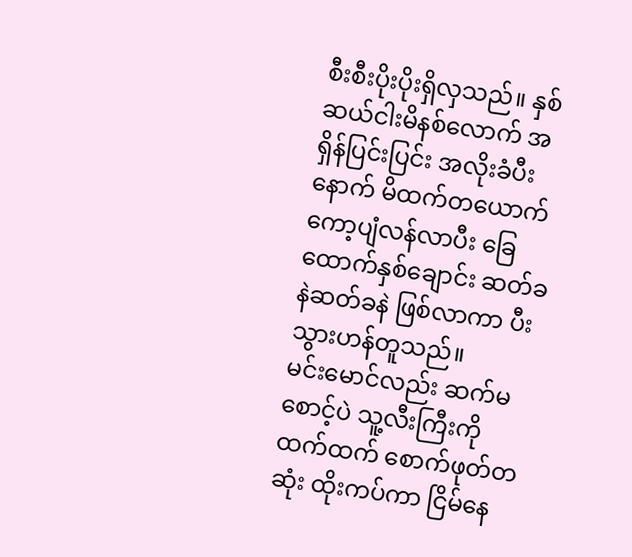စီးစီးပိုးပိုးရှိလှသည်။ နှစ်ဆယ်ငါးမိနစ်လောက် အရှိန်ပြင်းပြင်း အလိုးခံပီးနောက် မိထက်တယောက် ကော့ပျံလန်လာပီး ခြေထောက်နှစ်ချောင်း ဆတ်ခနဲဆတ်ခနဲ ဖြစ်လာကာ ပီးသွားဟန်တူသည်။
မင်းမောင်လည်း ဆက်မစောင့်ပဲ သူ့လီးကြီးကို ထက်ထက် စောက်ဖုတ်တဆုံး ထိုးကပ်ကာ ငြိမ်နေ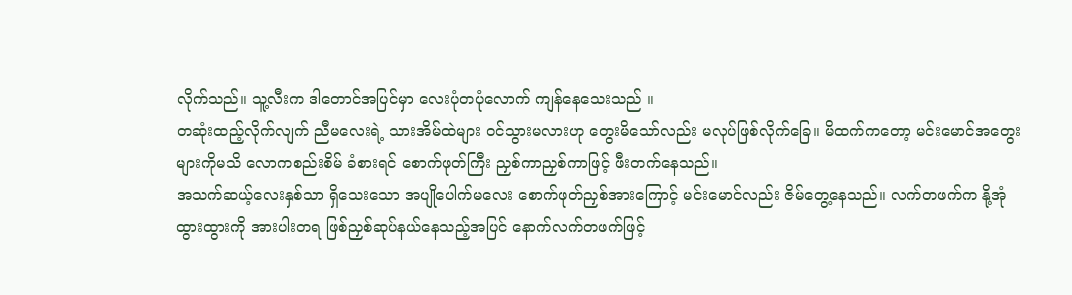လိုက်သည်။ သူ့လီးက ဒါတောင်အပြင်မှာ လေးပုံတပုံလောက် ကျန်နေသေးသည် ။
တဆုံးထည့်လိုက်လျက် ညီမလေးရဲ့ သားအိမ်ထဲများ ၀င်သွားမလားဟု တွေးမိသော်လည်း မလုပ်ဖြစ်လိုက်ခြေ။ မိထက်ကတော့ မင်းမောင်အတွေးများကိုမသိ လောကစည်းစိမ် ခံစားရင် စောက်ဖုတ်ကြီး ညှစ်ကာညှစ်ကာဖြင့် ဖီးတက်နေသည်။
အသက်ဆယ့်လေးနှစ်သာ ရှိသေးသော အပျိုပေါက်မလေး စောက်ဖုတ်ညှစ်အားကြောင့် မင်းမောင်လည်း ဇိမ်တွေ့နေသည်။ လက်တဖက်က နို့အုံထွားထွားကို အားပါးတရ ဖြစ်ညှစ်ဆုပ်နယ်နေသည့်အပြင် နောက်လက်တဖက်ဖြင့်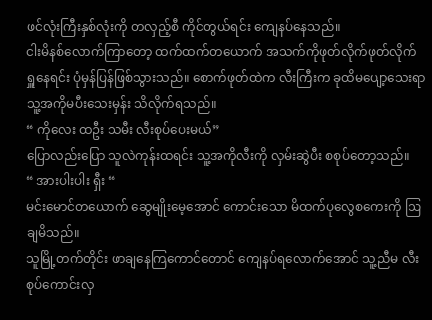ဖင်လုံးကြီးနှစ်လုံးကို တလှည့်စီ ကိုင်တွယ်ရင်း ကျေနပ်နေသည်။
ငါးမိနစ်လောက်ကြာတော့ ထက်ထက်တယောက် အသက်ကိုဖုတ်လိုက်ဖုတ်လိုက် ရှူနေရင်း ပုံမှန်ပြန်ဖြစ်သွားသည်။ စောက်ဖုတ်ထဲက လီးကြီးက ခုထိမပျော့သေးရာ သူ့အကိုမပီးသေးမှန်း သိလိုက်ရသည်။
“ ကိုလေး ထဦး သမီး လီးစုပ်ပေးမယ်”
ပြောလည်းပြော သူလဲကုန်းထရင်း သူ့အကိုလီးကို လှမ်းဆွဲပီး စစုပ်တော့သည်။
“ အားပါးပါး ရှီး “
မင်းမောင်တယောက် ဆွေမျိုးမေ့အောင် ကောင်းသော မိထက်ပုလွေစကေးကို ဩချမိသည်။
သူမြို့တက်တိုင်း ဖာချနေကြကောင်တောင် ကျေနပ်ရလောက်အောင် သူ့ညီမ လီးစုပ်ကောင်းလှ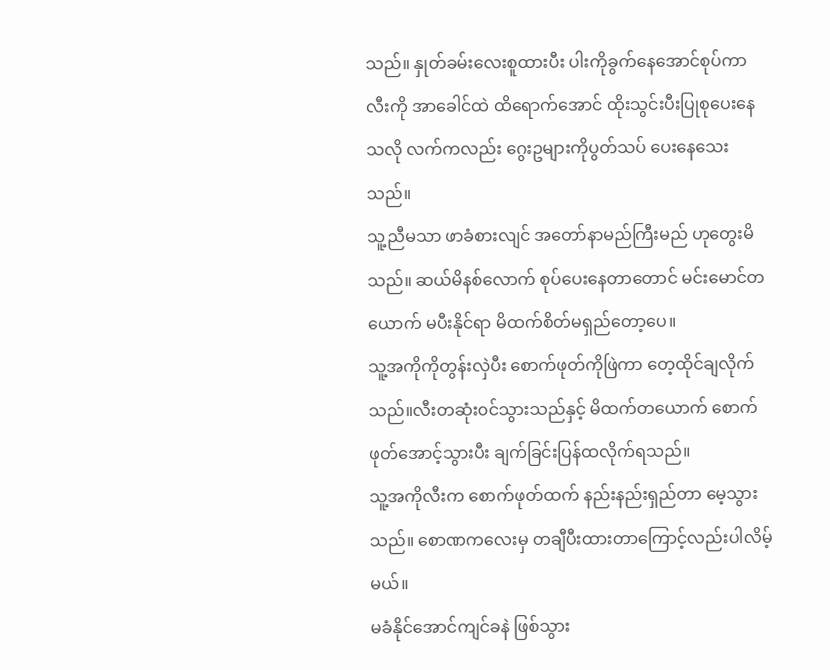သည်။ နှုတ်ခမ်းလေးစူထားပီး ပါးကိုခွက်နေအောင်စုပ်ကာ လီးကို အာခေါင်ထဲ ထိရောက်အောင် ထိုးသွင်းပီးပြုစုပေးနေသလို လက်ကလည်း ဂွေးဥများကိုပွတ်သပ် ပေးနေသေးသည်။
သူ့ညီမသာ ဖာခံစားလျင် အတော်နာမည်ကြီးမည် ဟုတွေးမိသည်။ ဆယ်မိနစ်လောက် စုပ်ပေးနေတာတောင် မင်းမောင်တယောက် မပီးနိုင်ရာ မိထက်စိတ်မရှည်တော့ပေ။
သူ့အကိုကိုတွန်းလှဲပီး စောက်ဖုတ်ကိုဖြဲကာ တေ့ထိုင်ချလိုက်သည်။လီးတဆုံး၀င်သွားသည်နှင့် မိထက်တယောက် စောက်ဖုတ်အောင့်သွားပီး ချက်ခြင်းပြန်ထလိုက်ရသည်။
သူ့အကိုလီးက စောက်ဖုတ်ထက် နည်းနည်းရှည်တာ မေ့သွားသည်။ စောဏကလေးမှ တချီပီးထားတာကြောင့်လည်းပါလိမ့်မယ်။
မခံနိုင်အောင်ကျင်ခနဲ ဖြစ်သွား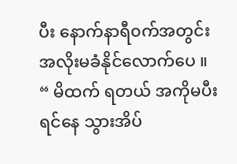ပီး နောက်နာရီ၀က်အတွင်း အလိုးမခံနိုင်လောက်ပေ ။
“ မိထက် ရတယ် အကိုမပီးရင်နေ သွားအိပ်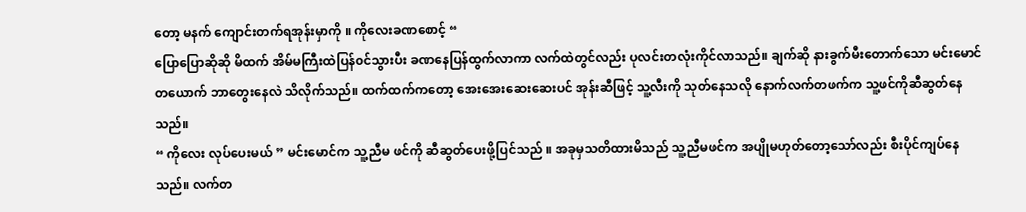တော့ မနက် ကျောင်းတက်ရအုန်းမှာကို ။ ကိုလေးခဏစောင့် “
ပြောပြောဆိုဆို မိထက် အိမ်မကြီးထဲပြန်၀င်သွားပီး ခဏနေပြန်ထွက်လာကာ လက်ထဲတွင်လည်း ပုလင်းတလုံးကိုင်လာသည်။ ချက်ဆို နားခွက်မီးတောက်သော မင်းမောင်တယောက် ဘာတွေးနေလဲ သိလိုက်သည်။ ထက်ထက်ကတော့ အေးအေးဆေးဆေးပင် အုန်းဆီဖြင့် သူ့လီးကို သုတ်နေသလို နောက်လက်တဖက်က သူ့ဖင်ကိုဆီဆွတ်နေသည်။
“ ကိုလေး လုပ်ပေးမယ် ” မင်းမောင်က သူ့ညီမ ဖင်ကို ဆီဆွတ်ပေးဖို့ပြင်သည် ။ အခုမှသတိထားမိသည် သူ့ညီမဖင်က အပျိုမဟုတ်တော့သော်လည်း စီးပိုင်ကျပ်နေသည်။ လက်တ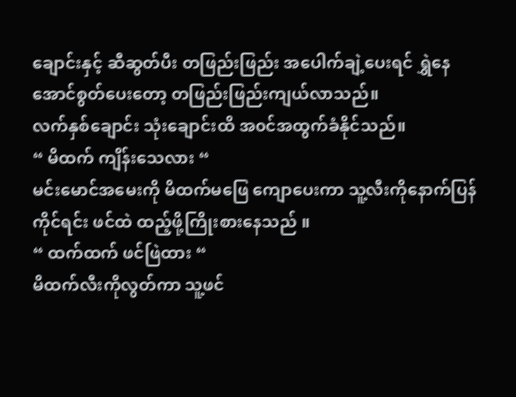ချောင်းနှင့် ဆီဆွတ်ပီး တဖြည်းဖြည်း အပေါက်ချဲ့ပေးရင် ရွှဲနေအောင်စွတ်ပေးတော့ တဖြည်းဖြည်းကျယ်လာသည်။
လက်နှစ်ချောင်း သုံးချောင်းထိ အ၀င်အထွက်ခံနိုင်သည်။
“ မိထက် ကျိန်းသေလား “
မင်းမောင်အမေးကို မိထက်မဖြေ ကျောပေးကာ သူ့လီးကိုနောက်ပြန်ကိုင်ရင်း ဖင်ထဲ ထည့်ဖို့ကြိုးစားနေသည် ။
“ ထက်ထက် ဖင်ဖြဲထား “
မိထက်လီးကိုလွတ်ကာ သူ့ဖင်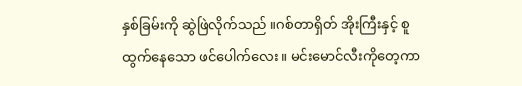နှစ်ခြမ်းကို ဆွဲဖြဲလိုက်သည် ။ဂစ်တာရှိတ် အိုးကြီးနှင့် စူထွက်နေသော ဖင်ပေါက်လေး။ မင်းမောင်လီးကိုတေ့ကာ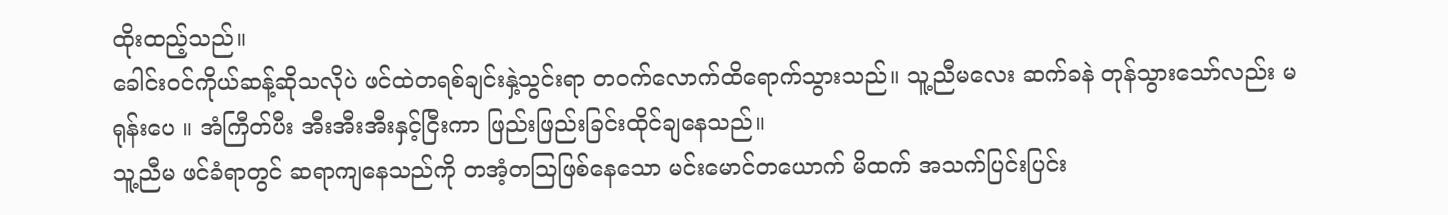ထိုးထည့်သည်။
ခေါင်း၀င်ကိုယ်ဆန့်ဆိုသလိုပဲ ဖင်ထဲတရစ်ချင်းနှဲ့သွင်းရာ တ၀က်လောက်ထိရောက်သွားသည်။ သူ့ညီမလေး ဆက်ခနဲ တုန်သွားသော်လည်း မရုန်းပေ ။ အံကြီတ်ပီး အီးအီးအီးနှင့်ငြီးကာ ဖြည်းဖြည်းခြင်းထိုင်ချနေသည်။
သူ့ညီမ ဖင်ခံရာတွင် ဆရာကျနေသည်ကို တအံ့တဩဖြစ်နေသော မင်းမောင်တယောက် မိထက် အသက်ပြင်းပြင်း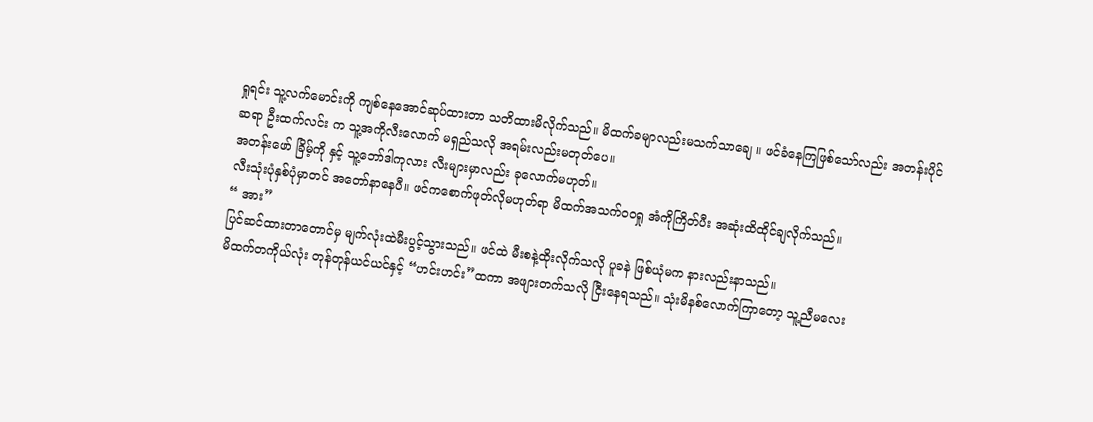ရှုရင်း သူ့လက်မောင်းကို ကျစ်နေအောင်ဆုပ်ထားတာ သတိထားမိလိုက်သည်။ မိထက်ခမျာလည်းမသက်သာချေ ။ ဖင်ခံနေကြဖြစ်သော်လည်း အတန်းပိုင်ဆရာ ဦးထက်လင်း က သူ့အကိုလီးလောက် မရှည်သလို အရမ်းလည်းမတုတ်ပေ။
အတန်းဖော် ခြိမ့်ကို နှင့် သူ့ဘော်ဒါကုလား လီးများမှာလည်း ခုလောက်မဟုတ်။
လီးသုံးပုံနှစ်ပုံမှာတင် အတော်နာနေပီ။ ဖင်ကစောက်ဖုတ်လိုမဟုတ်ရာ မိထက်အသက်၀၀ရှု အံကိုကြိတ်ပီး အဆုံးထိထိုင်ချလိုက်သည်။
“ အား”
ပြင်ဆင်ထားတာတောင်မှ မျက်လုံးထဲမီးပွင့်သွားသည်။ ဖင်ထဲ မီးစနဲ့ထိုးလိုက်သလို ပူခနဲ ဖြစ်ယုံမက နားလည်းနာသည်။
မိထက်တကိုယ်လုံး တုန်တုန်ယင်ယင်နှင့် “ဟင်းဟင်း”ထကာ အဖျားတက်သလို ငြီးနေရသည်။ သုံးမိနစ်လောက်ကြာတော့ သူ့ညီမလေး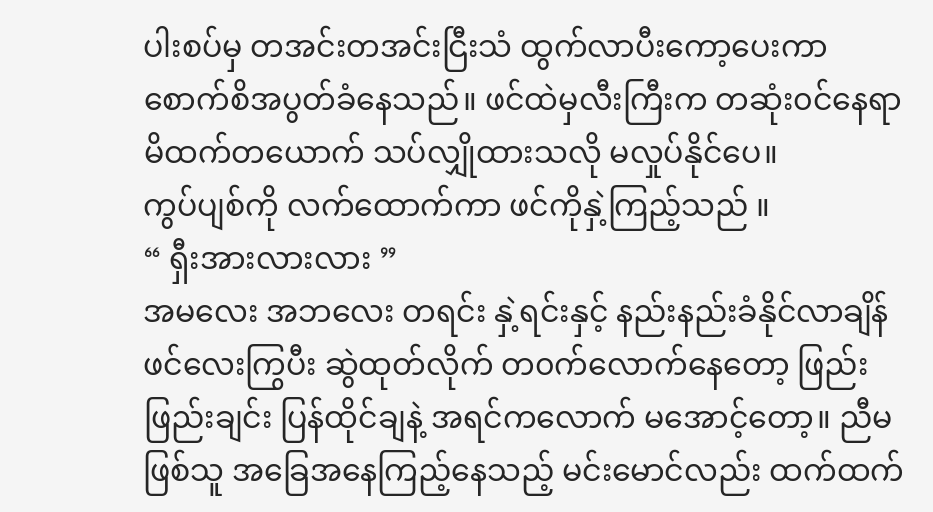ပါးစပ်မှ တအင်းတအင်းငြီးသံ ထွက်လာပီးကော့ပေးကာ စောက်စိအပွတ်ခံနေသည်။ ဖင်ထဲမှလီးကြီးက တဆုံး၀င်နေရာ မိထက်တယောက် သပ်လျှိုထားသလို မလှုပ်နိုင်ပေ။
ကွပ်ပျစ်ကို လက်ထောက်ကာ ဖင်ကိုနှဲ့ကြည့်သည် ။
“ ရှီးအားလားလား ”
အမလေး အဘလေး တရင်း နှဲ့ရင်းနှင့် နည်းနည်းခံနိုင်လာချိန် ဖင်လေးကြွပီး ဆွဲထုတ်လိုက် တ၀က်လောက်နေတော့ ဖြည်းဖြည်းချင်း ပြန်ထိုင်ချနဲ့ အရင်ကလောက် မအောင့်တော့။ ညီမဖြစ်သူ အခြေအနေကြည့်နေသည့် မင်းမောင်လည်း ထက်ထက်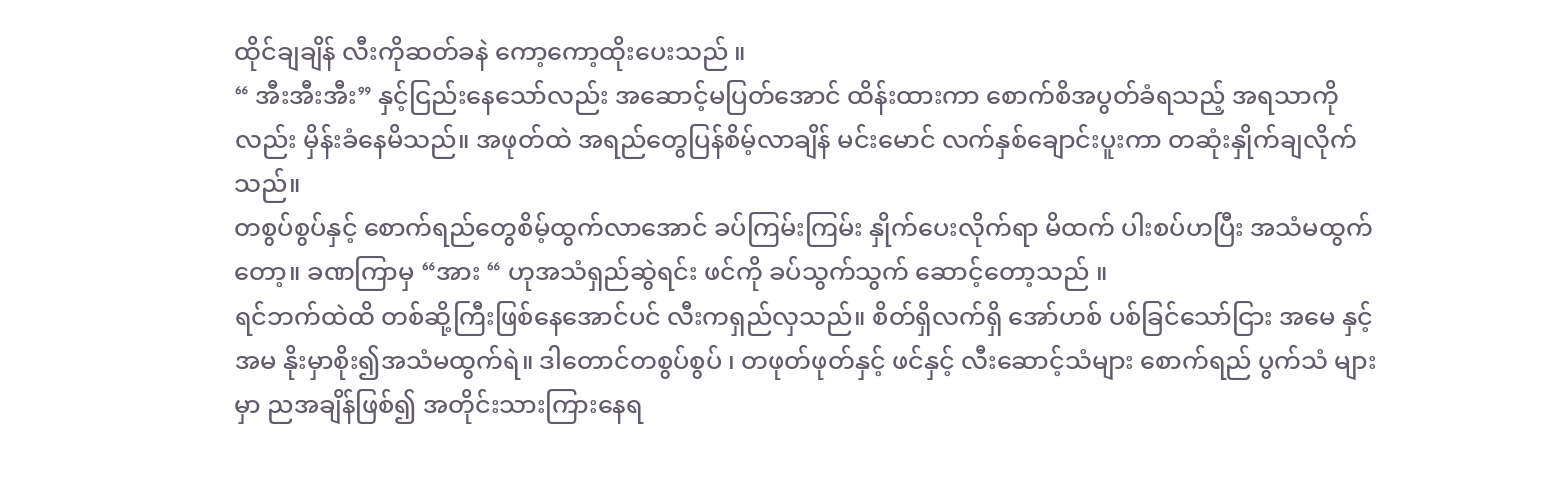ထိုင်ချချိန် လီးကိုဆတ်ခနဲ ကော့ကော့ထိုးပေးသည် ။
“ အီးအီးအီး” နှင့်ငြည်းနေသော်လည်း အဆောင့်မပြတ်အောင် ထိန်းထားကာ စောက်စိအပွတ်ခံရသည့် အရသာကိုလည်း မှိန်းခံနေမိသည်။ အဖုတ်ထဲ အရည်တွေပြန်စိမ့်လာချိန် မင်းမောင် လက်နှစ်ချောင်းပူးကာ တဆုံးနှိုက်ချလိုက်သည်။
တစွပ်စွပ်နှင့် စောက်ရည်တွေစိမ့်ထွက်လာအောင် ခပ်ကြမ်းကြမ်း နှိုက်ပေးလိုက်ရာ မိထက် ပါးစပ်ဟပြီး အသံမထွက်တော့။ ခဏကြာမှ “အား “ ဟုအသံရှည်ဆွဲရင်း ဖင်ကို ခပ်သွက်သွက် ဆောင့်တော့သည် ။
ရင်ဘက်ထဲထိ တစ်ဆို့ကြီးဖြစ်နေအောင်ပင် လီးကရှည်လှသည်။ စိတ်ရှိလက်ရှိ အော်ဟစ် ပစ်ခြင်သော်ငြား အမေ နှင့်အမ နိုးမှာစိုး၍အသံမထွက်ရဲ။ ဒါတောင်တစွပ်စွပ် ၊ တဖုတ်ဖုတ်နှင့် ဖင်နှင့် လီးဆောင့်သံများ စောက်ရည် ပွက်သံ များမှာ ညအချိန်ဖြစ်၍ အတိုင်းသားကြားနေရ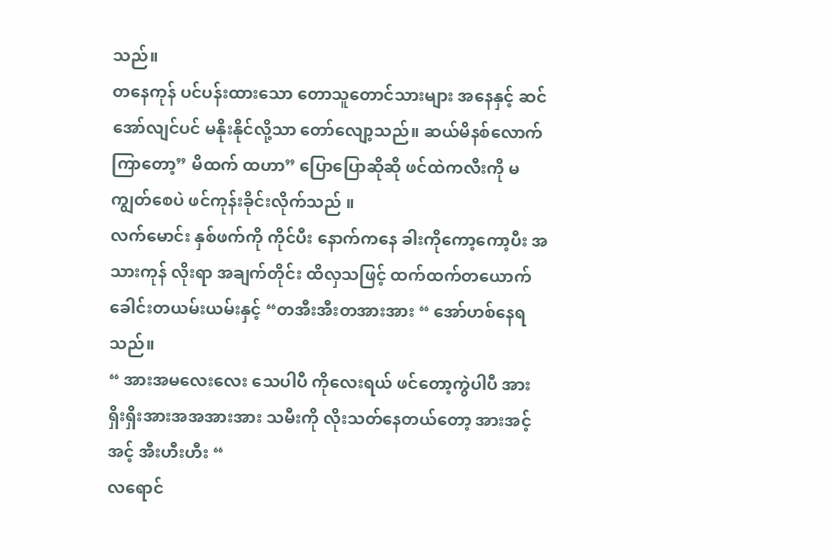သည်။
တနေကုန် ပင်ပန်းထားသော တောသူတောင်သားများ အနေနှင့် ဆင်အော်လျင်ပင် မနိုးနိုင်လို့သာ တော်လျော့သည်။ ဆယ်မိနစ်လောက်ကြာတော့” မိထက် ထဟာ” ပြောပြောဆိုဆို ဖင်ထဲကလီးကို မကျွတ်စေပဲ ဖင်ကုန်းခိုင်းလိုက်သည် ။
လက်မောင်း နှစ်ဖက်ကို ကိုင်ပီး နောက်ကနေ ခါးကိုကော့ကော့ပီး အသားကုန် လိုးရာ အချက်တိုင်း ထိလှသဖြင့် ထက်ထက်တယောက် ခေါင်းတယမ်းယမ်းနှင့် “တအီးအီးတအားအား “ အော်ဟစ်နေရသည်။
“ အားအမလေးလေး သေပါပီ ကိုလေးရယ် ဖင်တော့ကွဲပါပီ အားရှိးရှိးအားအအအားအား သမီးကို လိုးသတ်နေတယ်တော့ အားအင့်အင့် အီးဟီးဟီး “
လရောင်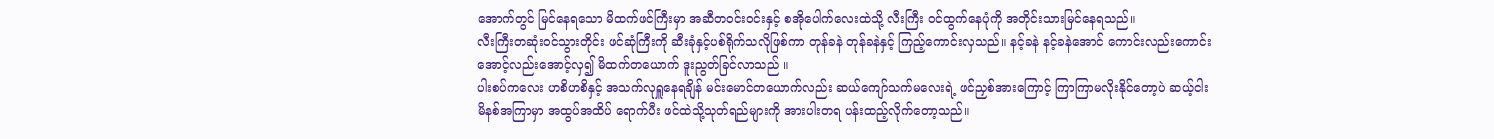အောက်တွင် မြင်နေရသော မိထက်ဖင်ကြီးမှာ အဆီတ၀င်း၀င်းနှင့် စအိုပေါက်လေးထဲသို့ လီးကြီး ၀င်ထွက်နေပုံကို အတိုင်းသားမြင်နေရသည်။
လီးကြီးတဆုံး၀င်သွားတိုင်း ဖင်ဆုံကြီးကို ဆီးခုံနှင့်ပစ်ရိုက်သလိုဖြစ်ကာ တုန်ခနဲ တုန်ခနဲနှင့် ကြည့်ကောင်းလှသည်။ နင့်ခနဲ နင့်ခနဲအောင် ကောင်းလည်းကောင်း အောင့်လည်းအောင့်လှ၍ မိထက်တယောက် ဒူးညွတ်ခြင်လာသည် ။
ပါးစပ်ကလေး ဟစိဟစိနှင့် အသက်လုရှူနေရချိန် မင်းမောင်တယောက်လည်း ဆယ်ကျော်သက်မလေးရဲ့ ဖင်ညှစ်အားကြောင့် ကြာကြာမလိုးနိုင်တော့ပဲ ဆယ့်ငါးမိနစ်အကြာမှာ အထွပ်အထိပ် ရောက်ပီး ဖင်ထဲသို့သုတ်ရည်များကို အားပါးတရ ပန်းထည့်လိုက်တော့သည်။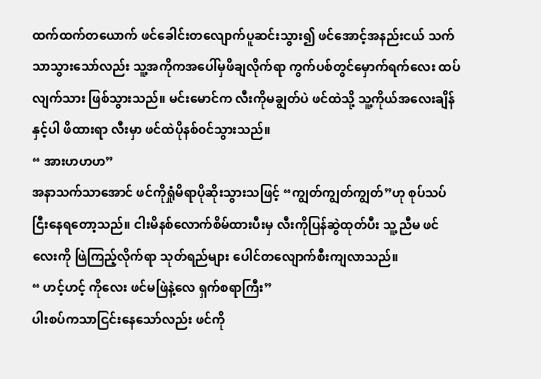ထက်ထက်တယောက် ဖင်ခေါင်းတလျောက်ပူဆင်းသွား၍ ဖင်အောင့်အနည်းငယ် သက်သာသွားသော်လည်း သူ့အကိုကအပေါ်မှဖိချလိုက်ရာ ကွက်ပစ်တွင်မှောက်ရက်လေး ထပ်လျက်သား ဖြစ်သွားသည်။ မင်းမောင်က လီးကိုမချွတ်ပဲ ဖင်ထဲသို့ သူ့ကိုယ်အလေးချိန်နှင့်ပါ ဖိထားရာ လီးမှာ ဖင်ထဲပိုနစ်၀င်သွားသည်။
“ အားဟဟဟ”
အနာသက်သာအောင် ဖင်ကိုရှုံမိရာပိုဆိုးသွားသဖြင့် “ကျွတ်ကျွတ်ကျွတ်”ဟု စုပ်သပ်ငြီးနေရတော့သည်။ ငါးမိနစ်လောက်စိမ်ထားပီးမှ လီးကိုပြန်ဆွဲထုတ်ပီး သူ့ညီမ ဖင်လေးကို ဖြဲကြည့်လိုက်ရာ သုတ်ရည်များ ပေါင်တလျောက်စီးကျလာသည်။
“ ဟင့်ဟင့် ကိုလေး ဖင်မဖြဲနဲ့လေ ရှက်စရာကြီး”
ပါးစပ်ကသာငြင်းနေသော်လည်း ဖင်ကို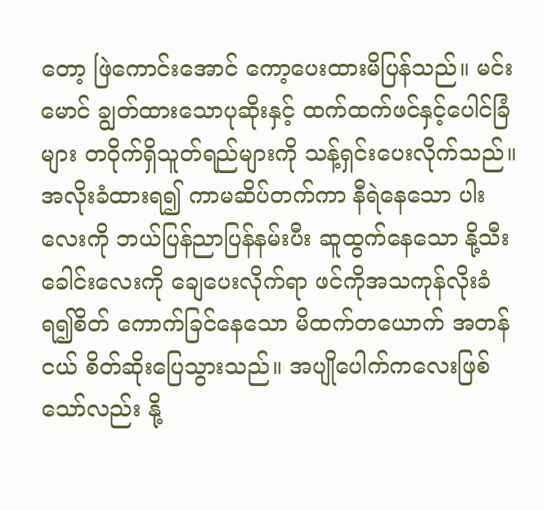တော့ ဖြဲကောင်းအောင် ကော့ပေးထားမိပြန်သည်။ မင်းမောင် ချွတ်ထားသောပုဆိုးနှင့် ထက်ထက်ဖင်နှင့်ပေါင်ခြံများ တဝိုက်ရှိသူတ်ရည်များကို သန့်ရှင်းပေးလိုက်သည်။
အလိုးခံထားရ၍ ကာမဆိပ်တက်ကာ နီရဲနေသော ပါးလေးကို ဘယ်ပြန်ညာပြန်နမ်းပီး ဆူထွက်နေသော နို့သီးခေါင်းလေးကို ချေပေးလိုက်ရာ ဖင်ကိုအသကုန်လိုးခံရ၍စိတ် ကောက်ခြင်နေသော မိထက်တယောက် အတန်ငယ် စိတ်ဆိုးပြေသွားသည်။ အပျိုပေါက်ကလေးဖြစ်သော်လည်း နို့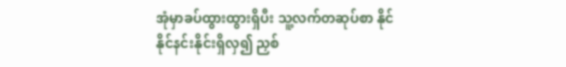အုံမှာခပ်ထွားထွားရှိပီး သူ့လက်တဆုပ်စာ နိုင်နိုင်နင်းနိုင်းရှိလှ၍ ညှစ်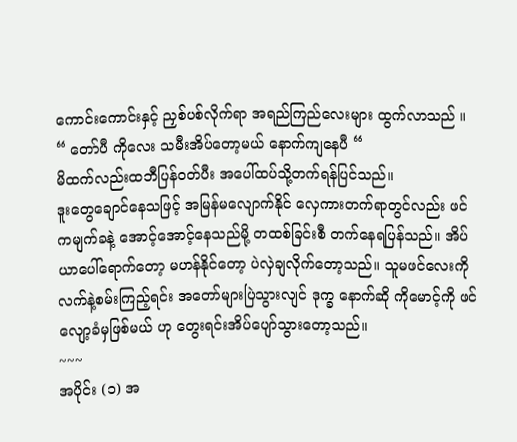ကောင်းကောင်းနှင့် ညှစ်ပစ်လိုက်ရာ အရည်ကြည်လေးများ ထွက်လာသည် ။
“ တော်ပီ ကိုလေး သမီးအိပ်တော့မယ် နောက်ကျနေပီ “
မိထက်လည်းထဘီပြန်၀တ်ပီး အပေါ်ထပ်သို့တက်ရန်ပြင်သည်။
ဒူးတွေချောင်နေသဖြင့် အမြန်မလျောက်နိုင် လှေကားတက်ရာတွင်လည်း ဖင်ကမျက်ခနဲ့ အောင့်အောင့်နေသည်မို့ တထစ်ခြင်းစီ တက်နေရပြန်သည်။ အိပ်ယာပေါ်ရောက်တော့ မဟန်နိုင်တော့ ပဲလှဲချလိုက်တော့သည်။ သူမဖင်လေးကို လက်နဲ့စမ်းကြည့်ရင်း အတော်များပြဲသွားလျင် ဒုက္ခ နောက်ဆို ကိုမောင့်ကို ဖင်လျော့ခံမှဖြစ်မယ် ဟု တွေးရင်းအိပ်ပျော်သွားတော့သည်။
~~~
အပိုင်း (၁) အ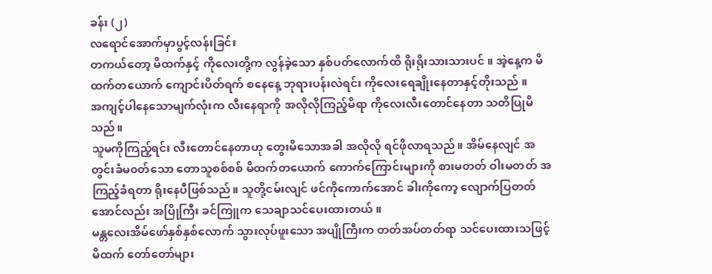ခန်း (၂)
လရောင်အောက်မှာပွင့်လန်းခြင်း
တကယ်တော့ မိထက်နှင့် ကိုလေးတို့က လွန်ခဲ့သော နှစ်ပတ်လောက်ထိ ရိုးရိုးသားသားပင် ။ အဲ့နေ့က မိထက်တယောက် ကျောင်းပိတ်ရက် စနေနေ့ ဘုရားပန်းလဲရင်း ကိုလေးရေချိုးနေတာနှင့်တိုးသည် ။
အကျင့်ပါနေသောမျက်လုံးက လီးနေရာကို အလိုလိုကြည့်မိရာ ကိုလေးလီးတောင်နေတာ သတိပြုမိသည်။
သူမကိုကြည့်ရင်း လီးတောင်နေတာဟု တွေးမိသောအခါ အလိုလို ရင်ဖိုလာရသည်။ အိမ်နေလျင် အတွင်းခံမ၀တ်သော တောသူစစ်စစ် မိထက်တယောက် ကောက်ကြောင်းများကို စားမတတ် ဝါးမတတ် အကြည့်ခံရတာ ရိုးနေပီဖြစ်သည်။ သူတို့ငမ်းလျင် ဖင်ကိုကောက်အောင် ခါးကိုကော့ လျောက်ပြတတ်အောင်လည်း အပြိုကြီး ခင်ကြူက သေချာသင်ပေးထားတယ်။
မန္တလေးအိမ်ဖော်နှစ်နှစ်လောက် သွားလုပ်ဖူးသော အပျိုကြီးက တတ်အပ်တတ်ရာ သင်ပေးထားသဖြင့် မိထက် တော်တော်များ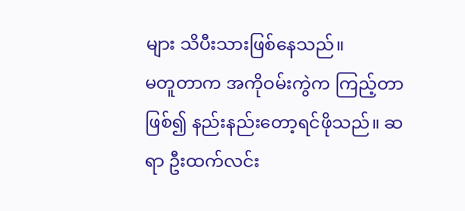များ သိပီးသားဖြစ်နေသည်။
မတူတာက အကိုဝမ်းကွဲက ကြည့်တာဖြစ်၍ နည်းနည်းတော့ရင်ဖိုသည်။ ဆရာ ဦးထက်လင်း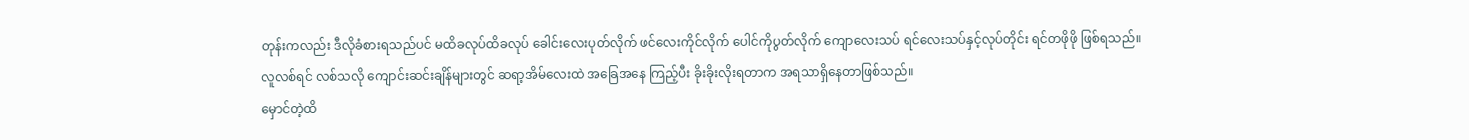တုန်းကလည်း ဒီလိုခံစားရသည်ပင် မထိခလုပ်ထိခလုပ် ခေါင်းလေးပုတ်လိုက် ဖင်လေးကိုင်လိုက် ပေါင်ကိုပွတ်လိုက် ကျောလေးသပ် ရင်လေးသပ်နှင့်လုပ်တိုင်း ရင်တဖိုဖို ဖြစ်ရသည်။
လူလစ်ရင် လစ်သလို ကျောင်းဆင်းချိန်များတွင် ဆရာ့အိမ်လေးထဲ အခြေအနေ ကြည့်ပီး ခိုးခိုးလိုးရတာက အရသာရှိနေတာဖြစ်သည်။
မှောင်တဲ့ထိ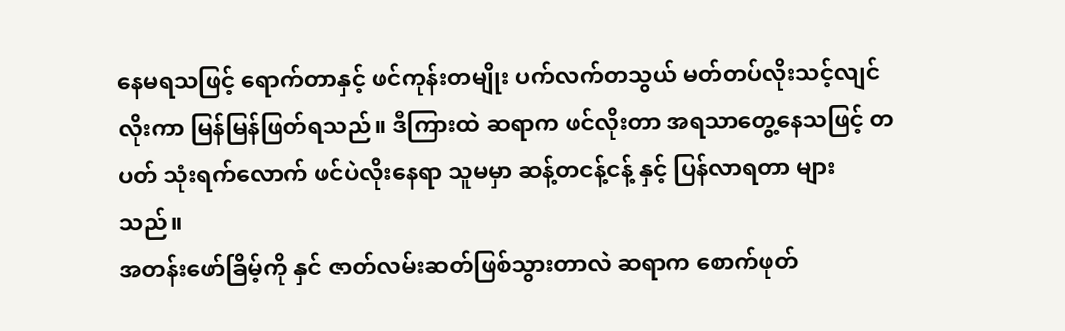နေမရသဖြင့် ရောက်တာနှင့် ဖင်ကုန်းတမျိုး ပက်လက်တသွယ် မတ်တပ်လိုးသင့်လျင်လိုးကာ မြန်မြန်ဖြတ်ရသည်။ ဒီကြားထဲ ဆရာက ဖင်လိုးတာ အရသာတွေ့နေသဖြင့် တပတ် သုံးရက်လောက် ဖင်ပဲလိုးနေရာ သူမမှာ ဆန့်တငန့်ငန့် နှင့် ပြန်လာရတာ များသည်။
အတန်းဖော်ခြိမ့်ကို နှင် ဇာတ်လမ်းဆတ်ဖြစ်သွားတာလဲ ဆရာက စောက်ဖုတ်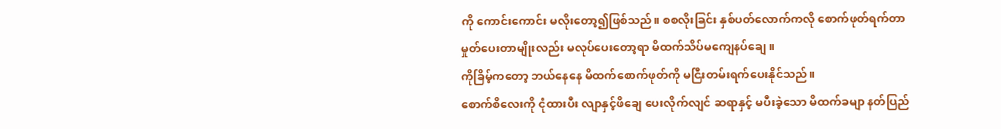ကို ကောင်းကောင်း မလိုးတော့၍ဖြစ်သည်။ စစလိုးခြင်း နှစ်ပတ်လောက်ကလို စောက်ဖုတ်ရက်တာ မှုတ်ပေးတာမျိုးလည်း မလုပ်ပေးတော့ရာ မိထက်သိပ်မကျေနပ်ချေ။
ကိုခြိမ့်ကတော့ ဘယ်နေနေ မိထက်စောက်ဖုတ်ကို မငြီးတမ်းရက်ပေးနိုင်သည်။
စောက်စိလေးကို ငုံထားပီး လျာနှင့်ဖိချေ ပေးလိုက်လျင် ဆရာနှင့် မပီးခဲ့သော မိထက်ခမျာ နတ်ပြည်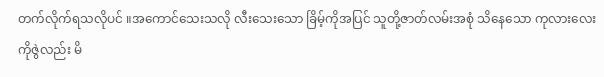တက်လိုက်ရသလိုပင် ။အကောင်သေးသလို လီးသေးသော ခြိမ့်ကိုအပြင် သူတို့ဇာတ်လမ်းအစုံ သိနေသော ကုလားလေး ကိုဇွဲလည်း မိ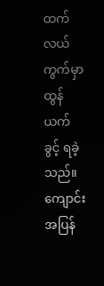ထက် လယ်ကွက်မှာ ထွန်ယက်ခွင့် ရခဲ့သည်။
ကျောင်းအပြန်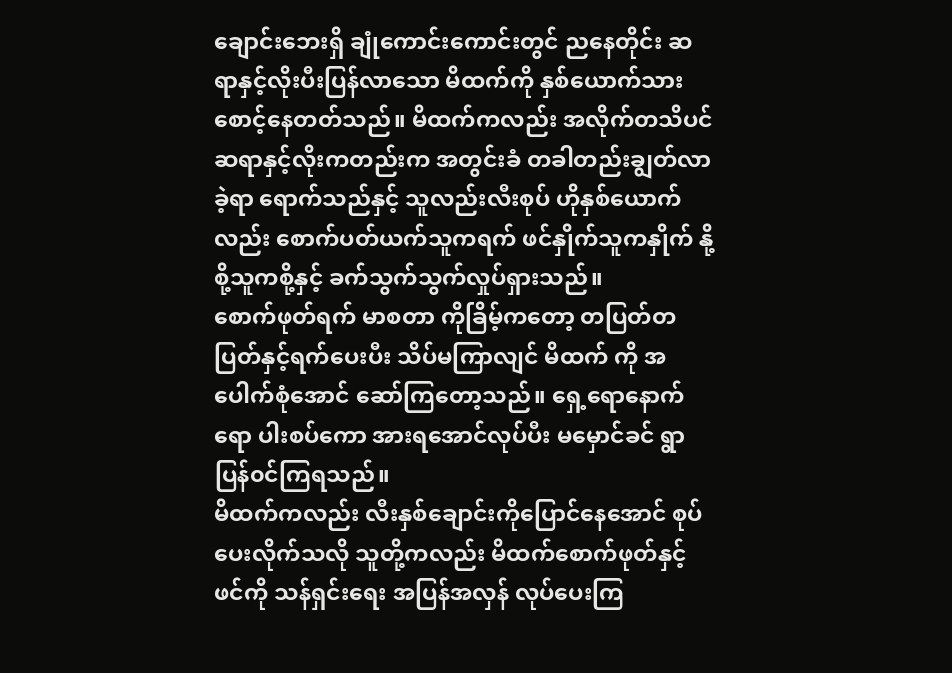ချောင်းဘေးရှိ ချုံကောင်းကောင်းတွင် ညနေတိုင်း ဆရာနှင့်လိုးပီးပြန်လာသော မိထက်ကို နှစ်ယောက်သားစောင့်နေတတ်သည်။ မိထက်ကလည်း အလိုက်တသိပင် ဆရာနှင့်လိုးကတည်းက အတွင်းခံ တခါတည်းချွတ်လာခဲ့ရာ ရောက်သည်နှင့် သူလည်းလီးစုပ် ဟိုနှစ်ယောက်လည်း စောက်ပတ်ယက်သူကရက် ဖင်နှိုက်သူကနှိုက် နို့စို့သူကစို့နှင့် ခက်သွက်သွက်လှုပ်ရှားသည်။
စောက်ဖုတ်ရက် မာစတာ ကိုခြိမ့်ကတော့ တပြတ်တပြတ်နှင့်ရက်ပေးပီး သိပ်မကြာလျင် မိထက် ကို အပေါက်စုံအောင် ဆော်ကြတော့သည်။ ရှေ့ရောနောက်ရော ပါးစပ်ကော အားရအောင်လုပ်ပီး မမှောင်ခင် ရွာပြန်၀င်ကြရသည်။
မိထက်ကလည်း လီးနှစ်ချောင်းကိုပြောင်နေအောင် စုပ်ပေးလိုက်သလို သူတို့ကလည်း မိထက်စောက်ဖုတ်နှင့်ဖင်ကို သန်ရှင်းရေး အပြန်အလှန် လုပ်ပေးကြ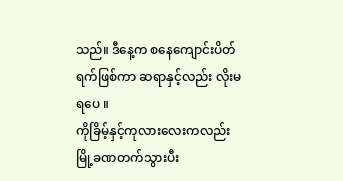သည်။ ဒီနေ့က စနေကျောင်းပိတ်ရက်ဖြစ်ကာ ဆရာနှင့်လည်း လိုးမရပေ ။
ကိုခြိမ့်နှင့်ကုလားလေးကလည်း မြို့ခဏတက်သွားပီး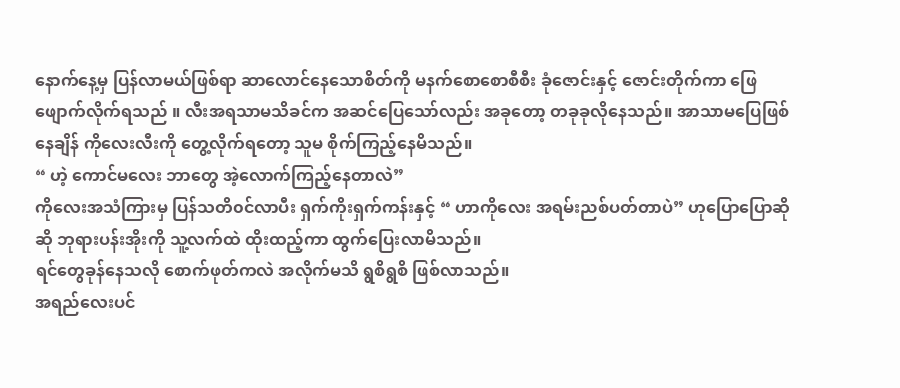နောက်နေ့မှ ပြန်လာမယ်ဖြစ်ရာ ဆာလောင်နေသောစိတ်ကို မနက်စောစောစီစီး ခုံဇောင်းနှင့် ဇောင်းတိုက်ကာ ဖြေဖျောက်လိုက်ရသည် ။ လီးအရသာမသိခင်က အဆင်ပြေသော်လည်း အခုတော့ တခုခုလိုနေသည်။ အာသာမပြေဖြစ်နေချိန် ကိုလေးလီးကို တွေ့လိုက်ရတော့ သူမ စိုက်ကြည့်နေမိသည်။
“ ဟဲ့ ကောင်မလေး ဘာတွေ အဲ့လောက်ကြည့်နေတာလဲ”
ကိုလေးအသံကြားမှ ပြန်သတိ၀င်လာပီး ရှက်ကိုးရှက်ကန်းနှင့် “ ဟာကိုလေး အရမ်းညစ်ပတ်တာပဲ” ဟုပြောပြောဆိုဆို ဘုရားပန်းအိုးကို သူ့လက်ထဲ ထိုးထည့်ကာ ထွက်ပြေးလာမိသည်။
ရင်တွေခုန်နေသလို စောက်ဖုတ်ကလဲ အလိုက်မသိ ရွစိရွစိ ဖြစ်လာသည်။
အရည်လေးပင်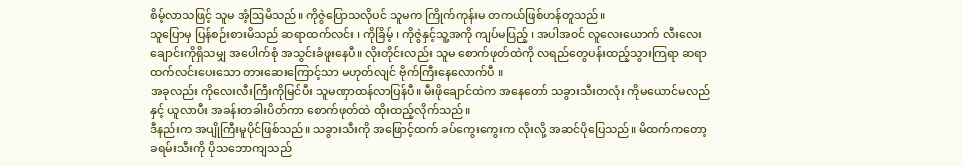စိမ့်လာသဖြင့် သူမ အံ့ဩမိသည်။ ကိုဇွဲပြောသလိုပင် သူမက ကြိုက်ကုန်းမ တကယ်ဖြစ်ဟန်တူသည်။
သူပြောမှ ပြန်စဉ်းစားမိသည် ဆရာထက်လင်း ၊ ကိုခြိမ့် ၊ ကိုဇွဲနှင့်သူ့အကို ကျပ်မပြည့် ၊ အပါအ၀င် လူလေးယောက် လီးလေးချောင်းကိုရှိသမျှ အပေါက်စုံ အသွင်းခံဖူးနေပီ။ လိုးတိုင်းလည်း သူမ စောက်ဖုတ်ထဲကို လရည်တွေပန်းထည့်သွားကြရာ ဆရာထက်လင်းပေးသော တားဆေးကြောင့်သာ မဟုတ်လျင် ဗိုက်ကြီးနေလောက်ပီ ။
အခုလည်း ကိုလေးလီးကြီးကိုမြင်ပီး သူမဏှာထန်လာပြန်ပီ။ မီးဖိုချောင်ထဲက အနေတော် သခွားသီးတလုံး ကိုမယောင်မလည်နှင့် ယူလာပီး အခန်းတခါးပိတ်ကာ စောက်ဖုတ်ထဲ ထိုးထည့်လိုက်သည်။
ဒီနည်းက အပျိုကြီးမူပိုင်ဖြစ်သည်။ သခွားသီးကို အဖြောင့်ထက် ခပ်ကွေးကွေးက လိုးလို့ အဆင်ပိုပြေသည်။ မိထက်ကတော့ ခရမ်းသီးကို ပိုသဘောကျသည်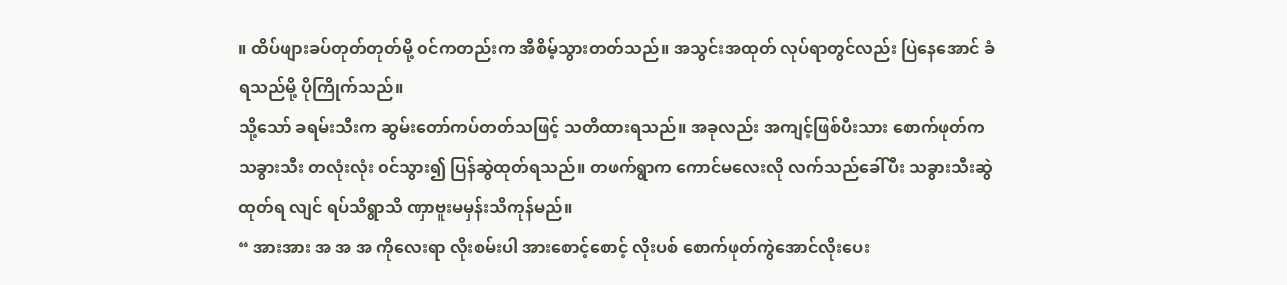။ ထိပ်ဖျားခပ်တုတ်တုတ်မို့ ၀င်ကတည်းက အီစိမ့်သွားတတ်သည်။ အသွင်းအထုတ် လုပ်ရာတွင်လည်း ပြဲနေအောင် ခံရသည်မို့ ပိုကြိုက်သည်။
သို့သော် ခရမ်းသီးက ဆွမ်းတော်ကပ်တတ်သဖြင့် သတိထားရသည်။ အခုလည်း အကျင့်ဖြစ်ပီးသား စောက်ဖုတ်က သခွားသီး တလုံးလုံး ၀င်သွား၍ ပြန်ဆွဲထုတ်ရသည်။ တဖက်ရွာက ကောင်မလေးလို လက်သည်ခေါ်ပီး သခွားသီးဆွဲထုတ်ရ လျင် ရပ်သိရွာသိ ဏှာဗူးမမှန်းသိကုန်မည်။
“ အားအား အ အ အ ကိုလေးရာ လိုးစမ်းပါ အားစောင့်စောင့် လိုးပစ် စောက်ဖုတ်ကွဲအောင်လိုးပေး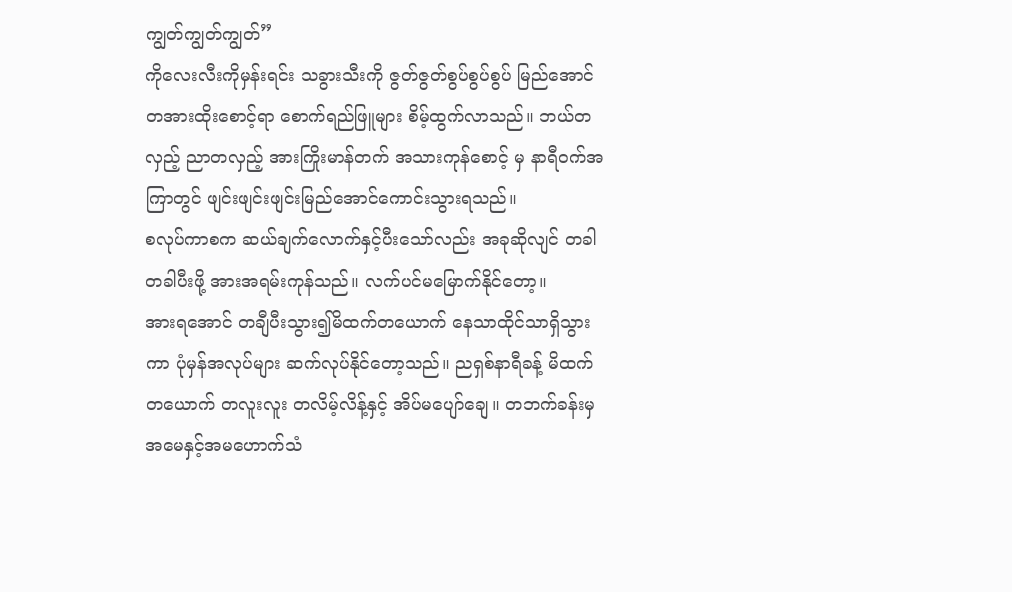ကျွတ်ကျွတ်ကျွတ်”
ကိုလေးလီးကိုမှန်းရင်း သခွားသီးကို ဇွတ်ဇွတ်စွပ်စွပ်စွပ် မြည်အောင် တအားထိုးစောင့်ရာ စောက်ရည်ဖြူများ စိမ့်ထွက်လာသည်။ ဘယ်တလှည့် ညာတလှည့် အားကြိုးမာန်တက် အသားကုန်စောင့် မှ နာရီ၀က်အကြာတွင် ဖျင်းဖျင်းဖျင်းမြည်အောင်ကောင်းသွားရသည်။
စလုပ်ကာစက ဆယ်ချက်လောက်နှင့်ပီးသော်လည်း အခုဆိုလျင် တခါတခါပီးဖို့ အားအရမ်းကုန်သည်။ လက်ပင်မမြောက်နိုင်တော့။
အားရအောင် တချီပီးသွား၍မိထက်တယောက် နေသာထိုင်သာရှိသွားကာ ပုံမှန်အလုပ်များ ဆက်လုပ်နိုင်တော့သည်။ ညရှစ်နာရီခန့် မိထက်တယောက် တလူးလူး တလိမ့်လိန့်နှင့် အိပ်မပျော်ချေ။ တဘက်ခန်းမှ အမေနှင့်အမဟောက်သံ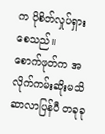က ပိုစိတ်လှုပ်ရှားစေသည်။
စောက်ဖုတ်က အလိုက်ကမ်းဆိုးမသိ ဆာလာပြန်ပီ တခုခု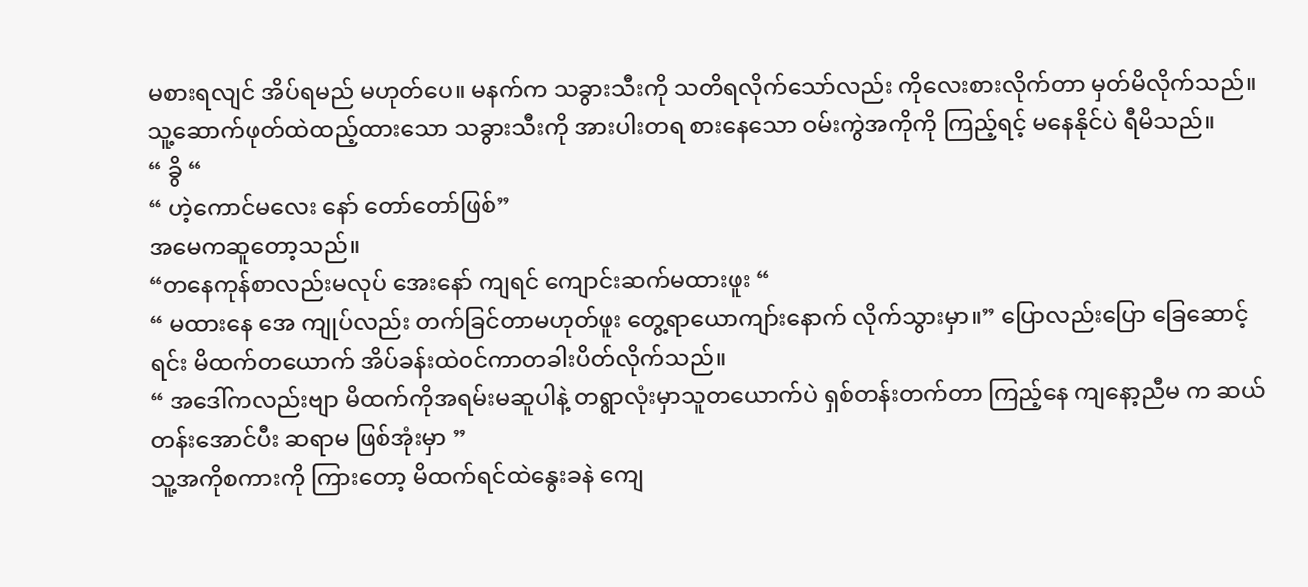မစားရလျင် အိပ်ရမည် မဟုတ်ပေ။ မနက်က သခွားသီးကို သတိရလိုက်သော်လည်း ကိုလေးစားလိုက်တာ မှတ်မိလိုက်သည်။ သူ့ဆောက်ဖုတ်ထဲထည့်ထားသော သခွားသီးကို အားပါးတရ စားနေသော ဝမ်းကွဲအကိုကို ကြည့်ရင့် မနေနိုင်ပဲ ရီမိသည်။
“ ခွိ “
“ ဟဲ့ကောင်မလေး နော် တော်တော်ဖြစ်”
အမေကဆူတော့သည်။
“တနေကုန်စာလည်းမလုပ် အေးနော် ကျရင် ကျောင်းဆက်မထားဖူး “
“ မထားနေ အေ ကျုပ်လည်း တက်ခြင်တာမဟုတ်ဖူး တွေ့ရာယောကျာ်းနောက် လိုက်သွားမှာ။” ပြောလည်းပြော ခြေဆောင့်ရင်း မိထက်တယောက် အိပ်ခန်းထဲ၀င်ကာတခါးပိတ်လိုက်သည်။
“ အဒေါ်ကလည်းဗျာ မိထက်ကိုအရမ်းမဆူပါနဲ့ တရွာလုံးမှာသူတယောက်ပဲ ရှစ်တန်းတက်တာ ကြည့်နေ ကျနော့ညီမ က ဆယ်တန်းအောင်ပီး ဆရာမ ဖြစ်အုံးမှာ ”
သူ့အကိုစကားကို ကြားတော့ မိထက်ရင်ထဲနွေးခနဲ ကျေ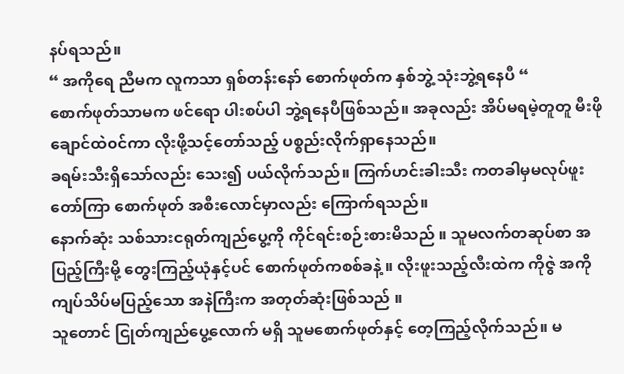နပ်ရသည်။
“ အကိုရေ ညီမက လူကသာ ရှစ်တန်းနော် စောက်ဖုတ်က နှစ်ဘွဲ့ သုံးဘွဲ့ရနေပီ “
စောက်ဖုတ်သာမက ဖင်ရော ပါးစပ်ပါ ဘွဲ့ရနေပီဖြစ်သည်။ အခုလည်း အိပ်မရမဲ့တူတူ မီးဖိုချောင်ထဲ၀င်ကာ လိုးဖို့သင့်တော်သည့် ပစ္စည်းလိုက်ရှာနေသည်။
ခရမ်းသီးရှိသော်လည်း သေး၍ ပယ်လိုက်သည်။ ကြက်ဟင်းခါးသီး ကတခါမှမလုပ်ဖူး တော်ကြာ စောက်ဖုတ် အစီးလောင်မှာလည်း ကြောက်ရသည်။
နောက်ဆုံး သစ်သားငရုတ်ကျည်ပွေ့ကို ကိုင်ရင်းစဉ်းစားမိသည် ။ သူမလက်တဆုပ်စာ အပြည့်ကြီးမို့ တွေးကြည့်ယုံနှင့်ပင် စောက်ဖုတ်ကစစ်ခနဲ့ ။ လိုးဖူးသည့်လီးထဲက ကိုဇွဲ အကို ကျပ်သိပ်မပြည့်သော အနဲကြီးက အတုတ်ဆုံးဖြစ်သည် ။
သူတောင် ငြုတ်ကျည်ပွေ့လောက် မရှိ သူမစောက်ဖုတ်နှင့် တေ့ကြည့်လိုက်သည်။ မ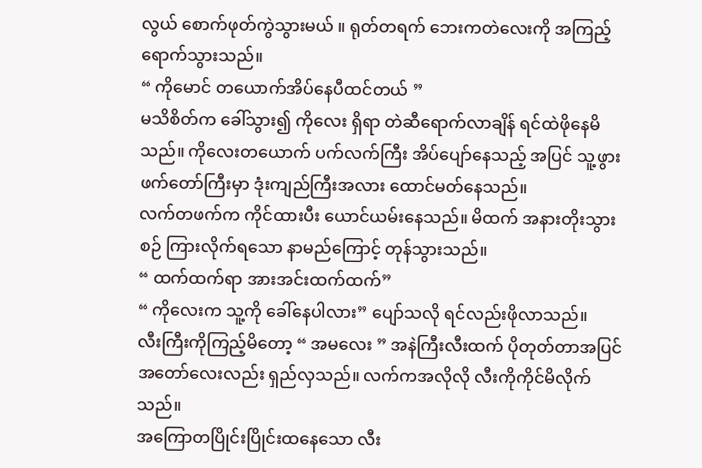လွယ် စောက်ဖုတ်ကွဲသွားမယ် ။ ရုတ်တရက် ဘေးကတဲလေးကို အကြည့်ရောက်သွားသည်။
“ ကိုမောင် တယောက်အိပ်နေပီထင်တယ် ”
မသိစိတ်က ခေါ်သွား၍ ကိုလေး ရှိရာ တဲဆီရောက်လာချိန် ရင်ထဲဖိုနေမိသည်။ ကိုလေးတယောက် ပက်လက်ကြီး အိပ်ပျော်နေသည့် အပြင် သူ့ဖွားဖက်တော်ကြီးမှာ ဒုံးကျည်ကြီးအလား ထောင်မတ်နေသည်။
လက်တဖက်က ကိုင်ထားပီး ယောင်ယမ်းနေသည်။ မိထက် အနားတိုးသွားစဉ် ကြားလိုက်ရသော နာမည်ကြောင့် တုန်သွားသည်။
“ ထက်ထက်ရာ အားအင်းထက်ထက်”
“ ကိုလေးက သူ့ကို ခေါ်နေပါလား” ပျော်သလို ရင်လည်းဖိုလာသည်။
လီးကြီးကိုကြည့်မိတော့ “ အမလေး ” အနဲကြီးလီးထက် ပိုတုတ်တာအပြင် အတော်လေးလည်း ရှည်လှသည်။ လက်ကအလိုလို လီးကိုကိုင်မိလိုက်သည်။
အကြောတပြိုင်းပြိုင်းထနေသော လီး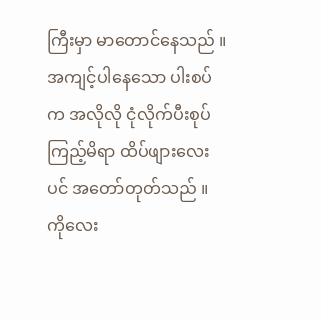ကြီးမှာ မာတောင်နေသည် ။ အကျင့်ပါနေသော ပါးစပ်က အလိုလို ငုံလိုက်ပီးစုပ်ကြည့်မိရာ ထိပ်ဖျားလေးပင် အတော်တုတ်သည် ။
ကိုလေး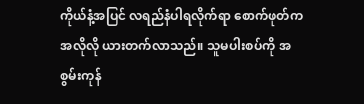ကိုယ်နံ့အပြင် လရည်နံပါရလိုက်ရာ စောက်ဖုတ်က အလိုလို ယားတက်လာသည်။ သူမပါးစပ်ကို အစွမ်းကုန်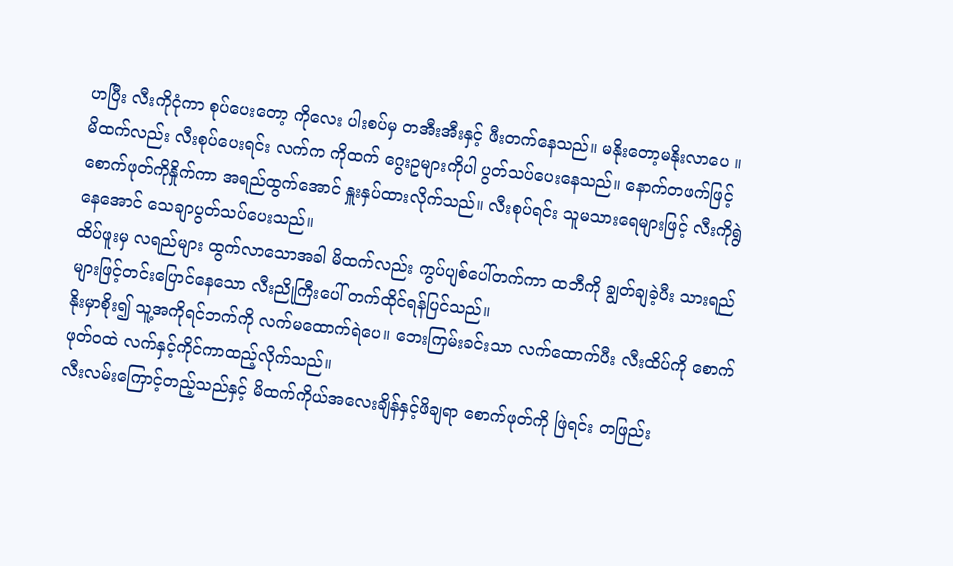ဟပြီး လီးကိုငုံကာ စုပ်ပေးတော့ ကိုလေး ပါးစပ်မှ တအီးအီးနှင့် ဖီးတက်နေသည်။ မနိုးတော့မနိုးလာပေ ။
မိထက်လည်း လီးစုပ်ပေးရင်း လက်က ကိုထက် ဂွေးဥများကိုပါ ပွတ်သပ်ပေးနေသည်။ နောက်တဖက်ဖြင့် စောက်ဖုတ်ကိုနှိုက်ကာ အရည်ထွက်အောင် နှူးနှပ်ထားလိုက်သည်။ လီးစုပ်ရင်း သူမသားရေများဖြင့် လီးကိုရွဲနေအောင် သေချာပွတ်သပ်ပေးသည်။
ထိပ်ဖူးမှ လရည်များ ထွက်လာသောအခါ မိထက်လည်း ကွပ်ပျစ်ပေါ်တက်ကာ ထဘီကို ချွတ်ချခဲ့ပီး သားရည်များဖြင့်တင်းပြောင်နေသော လီးညိုကြီးပေါ် တက်ထိုင်ရန်ပြင်သည်။
နိုးမှာစိုး၍ သူ့အကိုရင်ဘက်ကို လက်မထောက်ရဲပေ။ ဘေးကြမ်းခင်းသာ လက်ထောက်ပီး လီးထိပ်ကို စောက်ဖုတ်၀ထဲ လက်နှင့်ကိုင်ကာထည့်လိုက်သည်။
လီးလမ်းကြောင့်တည့်သည်နှင့် မိထက်ကိုယ်အလေးချိန်နှင့်ဖိချရာ စောက်ဖုတ်ကို ဖြဲရင်း တဖြည်း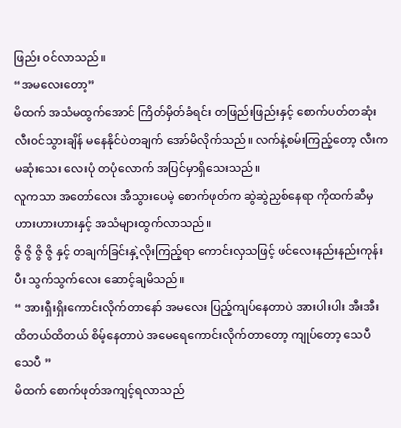ဖြည်း ၀င်လာသည်။
“အမလေးတော့”
မိထက် အသံမထွက်အောင် ကြိတ်မှိတ်ခံရင်း တဖြည်းဖြည်းနှင့် စောက်ပတ်တဆုံး လီး၀င်သွားချိန် မနေနိုင်ပဲတချက် အော်မိလိုက်သည်။ လက်နဲ့စမ်းကြည့်တော့ လီးကမဆုံးသေး လေးပုံ တပုံလောက် အပြင်မှာရှိသေးသည်။
လူကသာ အတော်လေး အီသွားပေမဲ့ စောက်ဖုတ်က ဆွဲဆွဲညှစ်နေရာ ကိုထက်ဆီမှ ဟားဟားဟားနှင့် အသံများထွက်လာသည်။
ဇွိ ဇွိ ဇွိ ဇွိ နှင့် တချက်ခြင်းနှဲ့လိုးကြည့်ရာ ကောင်းလှသဖြင့် ဖင်လေးနည်းနည်းကုန်းပီး သွက်သွက်လေး ဆောင့်ချမိသည်။
“ အားရှီးရှိးကောင်းလိုက်တာနော် အမလေး ပြည့်ကျပ်နေတာပဲ အားပါးပါး အီးအီး ထိတယ်ထိတယ် စိမ့်နေတာပဲ အမေရေကောင်းလိုက်တာတော့ ကျုပ်တော့ သေပီ သေပီ ”
မိထက် စောက်ဖုတ်အကျင့်ရလာသည်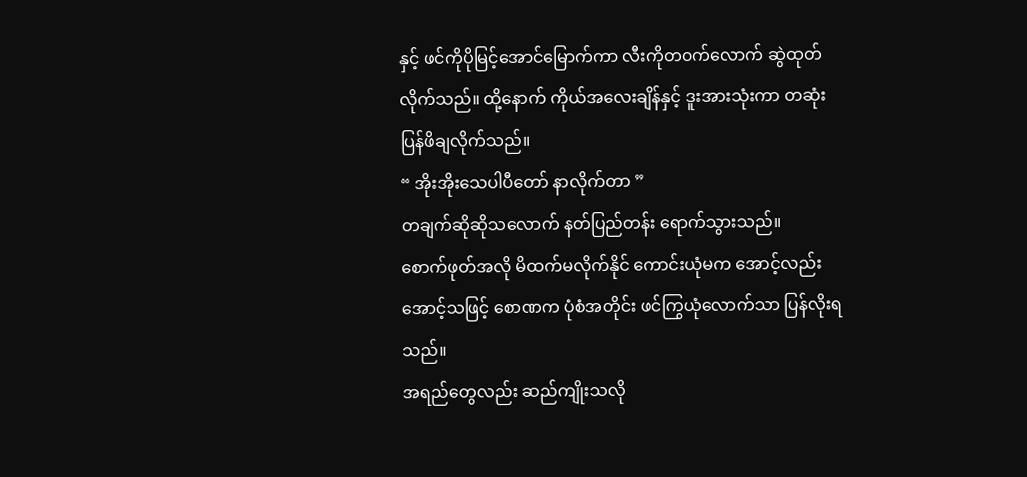နှင့် ဖင်ကိုပိုမြင့်အောင်မြောက်ကာ လီးကိုတ၀က်လောက် ဆွဲထုတ်လိုက်သည်။ ထို့နောက် ကိုယ်အလေးချိန်နှင့် ဒူးအားသုံးကာ တဆုံးပြန်ဖိချလိုက်သည်။
“ အိုးအိုးသေပါပီတော် နာလိုက်တာ ”
တချက်ဆိုဆိုသလောက် နတ်ပြည်တန်း ရောက်သွားသည်။
စောက်ဖုတ်အလို မိထက်မလိုက်နိုင် ကောင်းယုံမက အောင့်လည်းအောင့်သဖြင့် စောဏက ပုံစံအတိုင်း ဖင်ကြွယုံလောက်သာ ပြန်လိုးရသည်။
အရည်တွေလည်း ဆည်ကျိုးသလို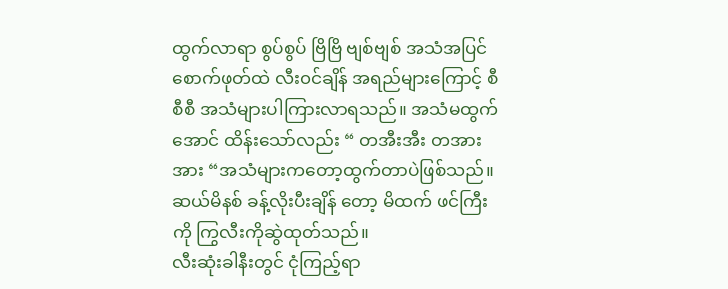ထွက်လာရာ စွပ်စွပ် ဗြိဗြိ ဗျစ်ဗျစ် အသံအပြင် စောက်ဖုတ်ထဲ လီး၀င်ချိန် အရည်များကြောင့် စီစီစီ အသံများပါကြားလာရသည်။ အသံမထွက်အောင် ထိန်းသော်လည်း “ တအီးအီး တအားအား “အသံများကတော့ထွက်တာပဲဖြစ်သည်။
ဆယ်မိနစ် ခန့်လိုးပီးချိန် တော့ မိထက် ဖင်ကြီးကို ကြွလီးကိုဆွဲထုတ်သည်။
လီးဆုံးခါနီးတွင် ငုံကြည့်ရာ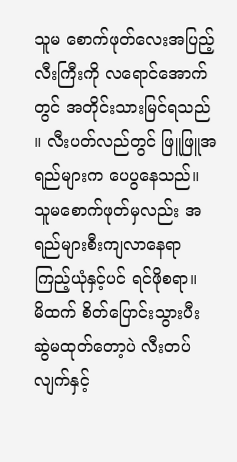သူမ စောက်ဖုတ်လေးအပြည့် လီးကြီးကို လရောင်အောက်တွင် အတိုင်းသားမြင်ရသည် ။ လီးပတ်လည်တွင် ဖြူဖြူအရည်များက ပေပွနေသည်။
သူမစောက်ဖုတ်မှလည်း အရည်များစီးကျလာနေရာ ကြည့်ယုံနှင့်ပင် ရင်ဖိုစရာ။
မိထက် စိတ်ပြောင်းသွားပီး ဆွဲမထုတ်တော့ပဲ လီးတပ်လျက်နှင့်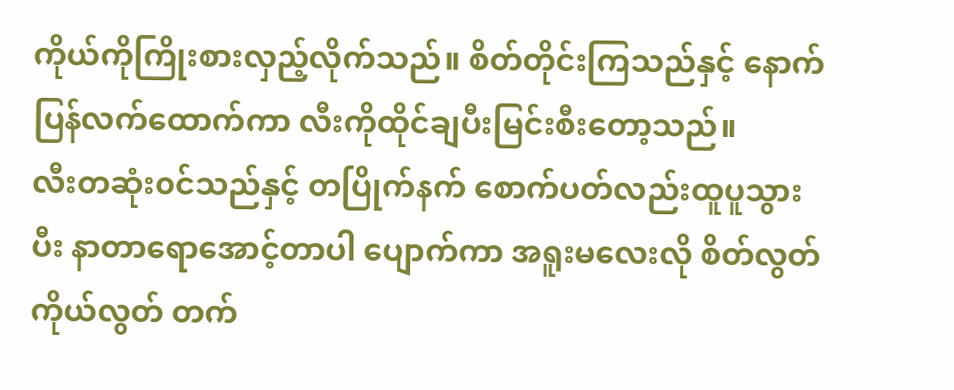ကိုယ်ကိုကြိုးစားလှည့်လိုက်သည်။ စိတ်တိုင်းကြသည်နှင့် နောက်ပြန်လက်ထောက်ကာ လီးကိုထိုင်ချပီးမြင်းစီးတော့သည်။
လီးတဆုံး၀င်သည်နှင့် တပြိုက်နက် စောက်ပတ်လည်းထူပူသွားပီး နာတာရောအောင့်တာပါ ပျောက်ကာ အရူးမလေးလို စိတ်လွတ်ကိုယ်လွတ် တက်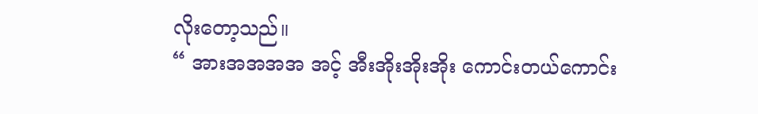လိုးတော့သည်။
“ အားအအအအ အင့် အီးအိုးအိုးအိုး ကောင်းတယ်ကောင်း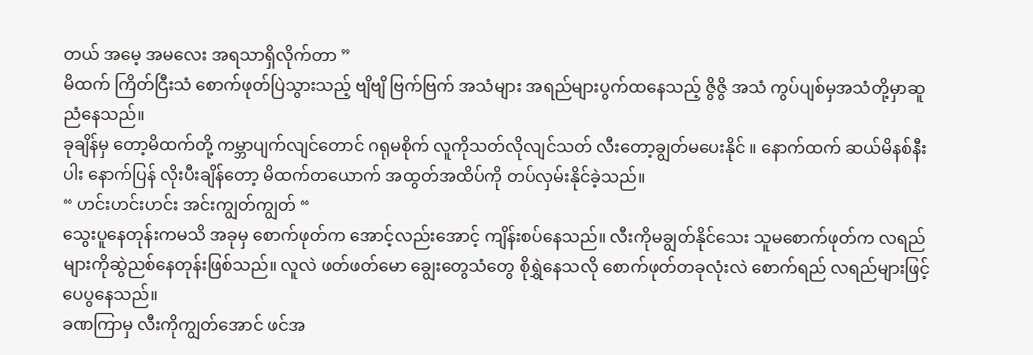တယ် အမေ့ အမလေး အရသာရှိလိုက်တာ ”
မိထက် ကြိတ်ငြီးသံ စောက်ဖုတ်ပြဲသွားသည့် ဗျိဗျိ ဗြက်ဗြက် အသံများ အရည်များပွက်ထနေသည့် ဇွိဇွိ အသံ ကွပ်ပျစ်မှအသံတို့မှာဆူညံနေသည်။
ခုချိန်မှ တော့မိထက်တို့ ကမ္ဘာပျက်လျင်တောင် ဂရုမစိုက် လူကိုသတ်လိုလျင်သတ် လီးတော့ချွတ်မပေးနိုင် ။ နောက်ထက် ဆယ်မိနစ်နီးပါး နောက်ပြန် လိုးပီးချိန်တော့ မိထက်တယောက် အထွတ်အထိပ်ကို တပ်လှမ်းနိုင်ခဲ့သည်။
“ ဟင်းဟင်းဟင်း အင်းကျွတ်ကျွတ် “
သွေးပူနေတုန်းကမသိ အခုမှ စောက်ဖုတ်က အောင့်လည်းအောင့် ကျိန်းစပ်နေသည်။ လီးကိုမချွတ်နိုင်သေး သူမစောက်ဖုတ်က လရည်များကိုဆွဲညစ်နေတုန်းဖြစ်သည်။ လူလဲ ဖတ်ဖတ်မော ချွေးတွေသံတွေ စိုရွှဲနေသလို စောက်ဖုတ်တခုလုံးလဲ စောက်ရည် လရည်များဖြင့် ပေပွနေသည်။
ခဏကြာမှ လီးကိုကျွတ်အောင် ဖင်အ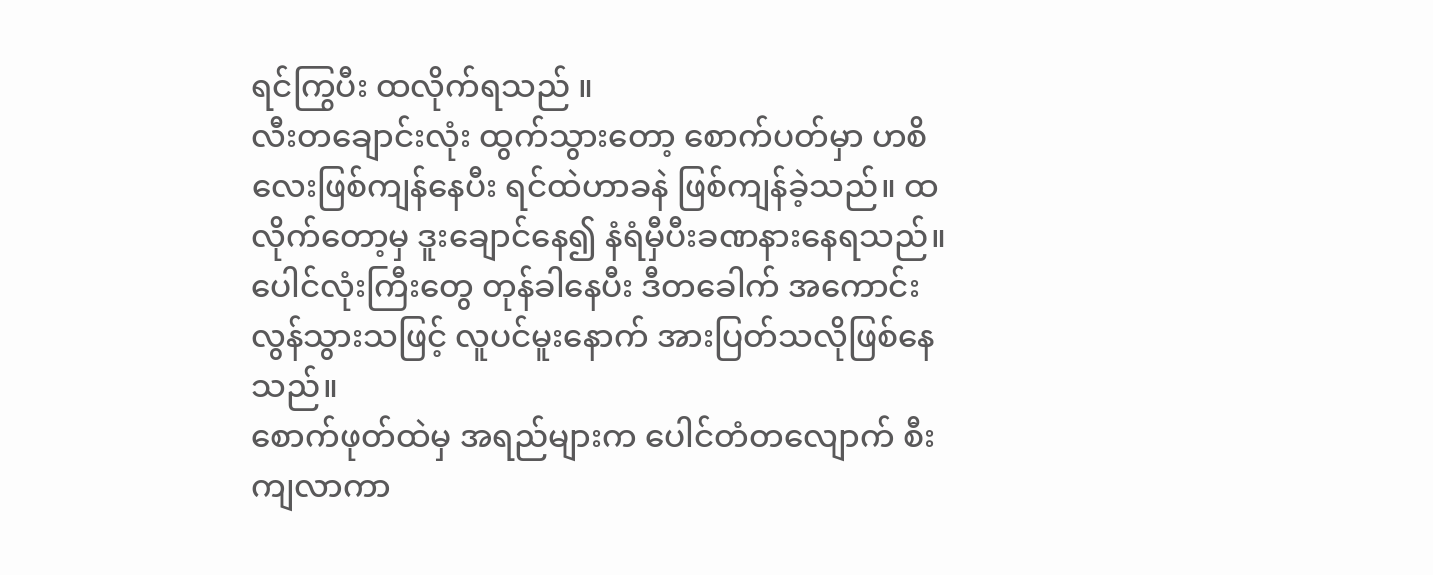ရင်ကြွပီး ထလိုက်ရသည် ။
လီးတချောင်းလုံး ထွက်သွားတော့ စောက်ပတ်မှာ ဟစိလေးဖြစ်ကျန်နေပီး ရင်ထဲဟာခနဲ ဖြစ်ကျန်ခဲ့သည်။ ထလိုက်တော့မှ ဒူးချောင်နေ၍ နံရံမှီပီးခဏနားနေရသည်။ ပေါင်လုံးကြီးတွေ တုန်ခါနေပီး ဒီတခေါက် အကောင်းလွန်သွားသဖြင့် လူပင်မူးနောက် အားပြတ်သလိုဖြစ်နေသည်။
စောက်ဖုတ်ထဲမှ အရည်များက ပေါင်တံတလျောက် စီးကျလာကာ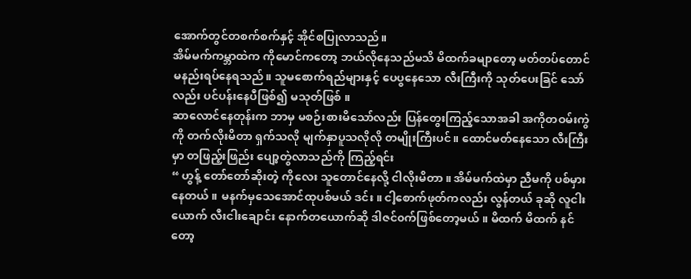အောက်တွင်တစက်စက်နှင့် အိုင်စပြုလာသည်။
အိမ်မက်ကမ္ဘာထဲက ကိုမောင်ကတော့ ဘယ်လိုနေသည်မသိ မိထက်ခမျာတော့ မတ်တပ်တောင် မနည်းရပ်နေရသည်။ သူမစောက်ရည်များနှင့် ပေပွနေသော လီးကြီးကို သုတ်ပေးခြင် သော်လည်း ပင်ပန်းနေပီဖြစ်၍ မသုတ်ဖြစ် ။
ဆာလောင်နေတုန်းက ဘာမှ မစဉ်းစားမိသော်လည်း ပြန်တွေးကြည့်သောအခါ အကိုတဝမ်းကွဲကို တက်လိုးမိတာ ရှက်သလို မျက်နှာပူသလိုလို တမျိုးကြီးပင်။ ထောင်မတ်နေသော လီးကြီးမှာ တဖြည့်းဖြည်း ပျော့တွဲလာသည်ကို ကြည့်ရင်း
“ ဟွန့် တော်တော်ဆိုးတဲ့ ကိုလေး သူတောင်နေလို့ ငါလိုးမိတာ။ အိမ်မက်ထဲမှာ ညီမကို ပစ်မှားနေတယ် ။ မနက်မှသေအောင်ထုပစ်မယ် ဒင်း။ ငါ့စောက်ဖုတ်ကလည်း လွန်တယ် ခုဆို လူငါးယောက် လီးငါးချောင်း နောက်တယောက်ဆို ဒါဇင်၀က်ဖြစ်တော့မယ်။ မိထက် မိထက် နင်တော့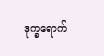ဒုက္ခရောက်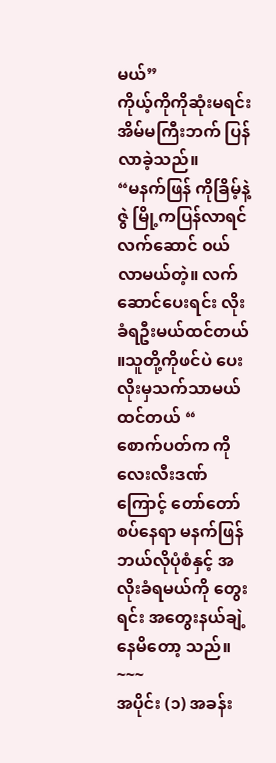မယ်”
ကိုယ့်ကိုကိုဆုံးမရင်း အိမ်မကြီးဘက် ပြန်လာခဲ့သည်။
“မနက်ဖြန် ကိုခြိမ့်နဲ့ဇွဲ မြို့ကပြန်လာရင် လက်ဆောင် ၀ယ်လာမယ်တဲ့။ လက်ဆောင်ပေးရင်း လိုးခံရဦးမယ်ထင်တယ် ။သူတို့ကိုဖင်ပဲ ပေးလိုးမှသက်သာမယ် ထင်တယ် “
စောက်ပတ်က ကိုလေးလီးဒဏ်ကြောင့် တော်တော်စပ်နေရာ မနက်ဖြန် ဘယ်လိုပုံစံနှင့် အလိုးခံရမယ်ကို တွေးရင်း အတွေးနယ်ချဲ့နေမိတော့ သည်။
~~~
အပိုင်း (၁) အခန်း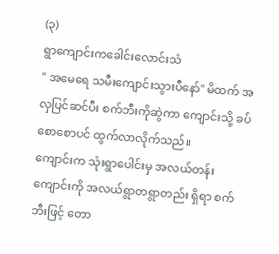(၃)
ရွာကျောင်းကခေါင်းလောင်းသံ
" အမေရေ သမီးကျောင်းသွားပီနော်" မိထက် အလှပြင်ဆင်ပီး စက်ဘီးကိုဆွဲကာ ကျောင်းသို့ ခပ်စောစောပင် ထွက်လာလိုက်သည်။
ကျောင်းက သုံးရွာပေါင်းမှ အလယ်တန်းကျောင်းကို အလယ်ရွာတရွာတည်း ရှိရာ စက်ဘီးဖြင့် တော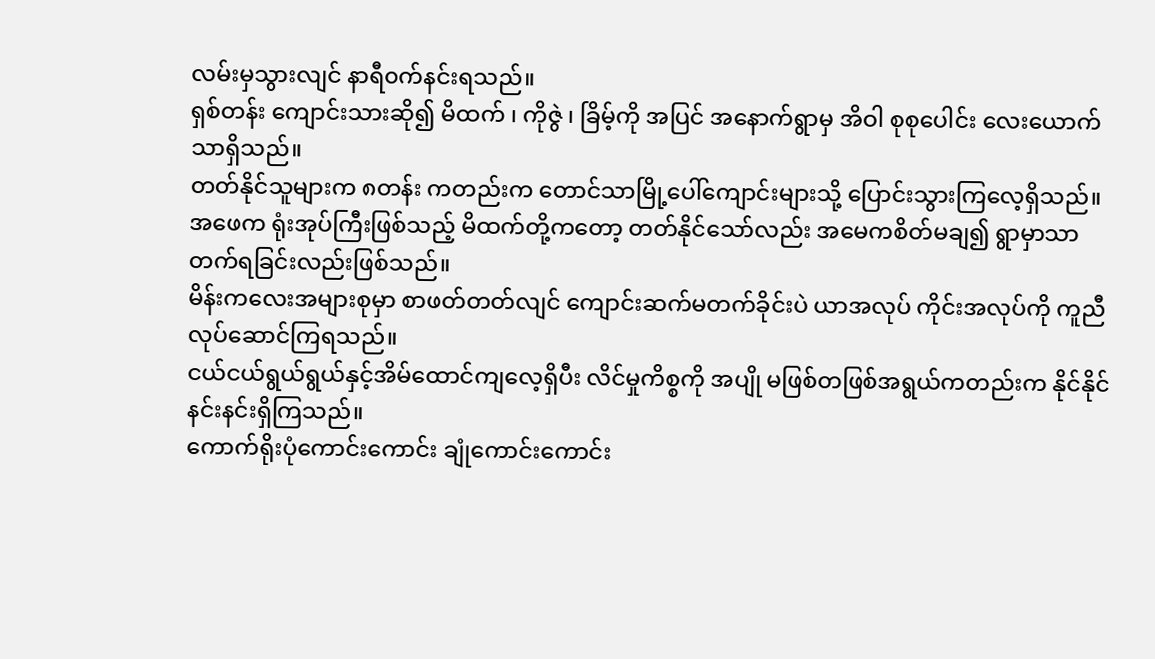လမ်းမှသွားလျင် နာရီ၀က်နင်းရသည်။
ရှစ်တန်း ကျောင်းသားဆို၍ မိထက် ၊ ကိုဇွဲ ၊ ခြိမ့်ကို အပြင် အနောက်ရွာမှ အိဝါ စုစုပေါင်း လေးယောက်သာရှိသည်။
တတ်နိုင်သူများက ၈တန်း ကတည်းက တောင်သာမြို့ပေါ်ကျောင်းများသို့ ပြောင်းသွားကြလေ့ရှိသည်။ အဖေက ရုံးအုပ်ကြီးဖြစ်သည့် မိထက်တို့ကတော့ တတ်နိုင်သော်လည်း အမေကစိတ်မချ၍ ရွာမှာသာတက်ရခြင်းလည်းဖြစ်သည်။
မိန်းကလေးအများစုမှာ စာဖတ်တတ်လျင် ကျောင်းဆက်မတက်ခိုင်းပဲ ယာအလုပ် ကိုင်းအလုပ်ကို ကူညီလုပ်ဆောင်ကြရသည်။
ငယ်ငယ်ရွယ်ရွယ်နှင့်အိမ်ထောင်ကျလေ့ရှိပီး လိင်မှုကိစ္စကို အပျို မဖြစ်တဖြစ်အရွယ်ကတည်းက နိုင်နိုင်နင်းနင်းရှိကြသည်။
ကောက်ရိုးပုံကောင်းကောင်း ချုံကောင်းကောင်း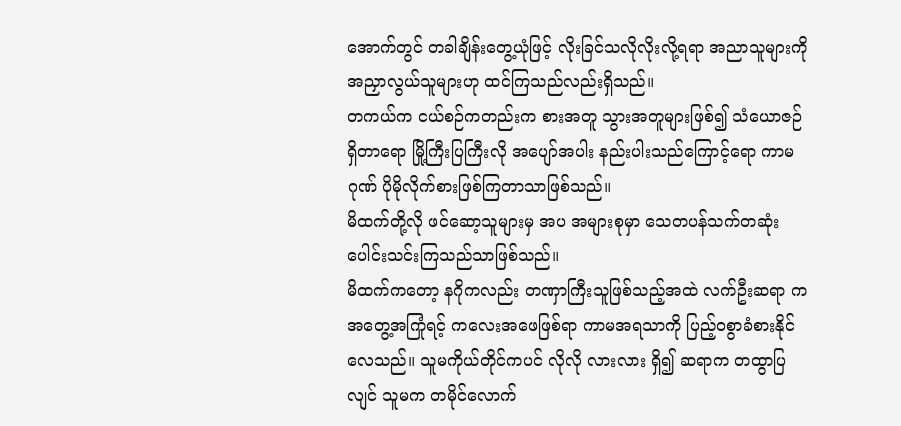အောက်တွင် တခါချိန်းတွေ့ယုံဖြင့် လိုးခြင်သလိုလိုးလို့ရရာ အညာသူများကို အညှာလွယ်သူများဟု ထင်ကြသည်လည်းရှိသည်။
တကယ်က ငယ်စဉ်ကတည်းက စားအတူ သွားအတူများဖြစ်၍ သံယောဇဉ်ရှိတာရော မြို့ကြီးပြကြီးလို အပျော်အပါး နည်းပါးသည်ကြောင့်ရော ကာမဂုဏ် ပိုမိုလိုက်စားဖြစ်ကြတာသာဖြစ်သည်။
မိထက်တို့လို ဖင်ဆော့သူများမှ အပ အများစုမှာ သေတပန်သက်တဆုံး ပေါင်းသင်းကြသည်သာဖြစ်သည်။
မိထက်ကတော့ နဂိုကလည်း တဏှာကြီးသူဖြစ်သည့်အထဲ လက်ဦးဆရာ ကအတွေ့အကြုံရင့် ကလေးအဖေဖြစ်ရာ ကာမအရသာကို ပြည့်၀စွာခံစားနိုင်လေသည်။ သူမကိုယ်တိုင်ကပင် လိုလို လားလား ရှိ၍ ဆရာက တထွာပြလျင် သူမက တမိုင်လောက်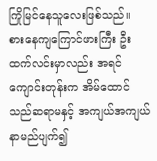ကြိုမြင်နေသူလေးဖြစ်သည်။
စားနေကျကြောင်ဖားကြီး ဦးထက်လင်းမှာလည်း အရင် ကျောင်းတုန်းက အိမ်ထောင်သည်ဆရာမနှင့် အကျယ်အကျယ် နာမည်ပျက်၍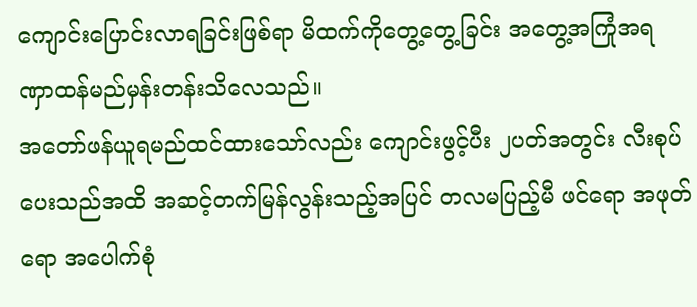ကျောင်းပြောင်းလာရခြင်းဖြစ်ရာ မိထက်ကိုတွေ့တွေ့ခြင်း အတွေ့အကြုံအရ ဏှာထန်မည်မှန်းတန်းသိလေသည်။
အတော်ဖန်ယူရမည်ထင်ထားသော်လည်း ကျောင်းဖွင့်ပီး ၂ပတ်အတွင်း လီးစုပ်ပေးသည်အထိ အဆင့်တက်မြန်လွန်းသည့်အပြင် တလမပြည့်မီ ဖင်ရော အဖုတ်ရော အပေါက်စုံ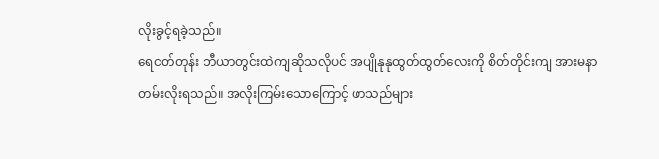လိုးခွင့်ရခဲ့သည်။
ရေငတ်တုန်း ဘီယာတွင်းထဲကျဆိုသလိုပင် အပျိုနုနုထွတ်ထွတ်လေးကို စိတ်တိုင်းကျ အားမနာတမ်းလိုးရသည်။ အလိုးကြမ်းသောကြောင့် ဖာသည်များ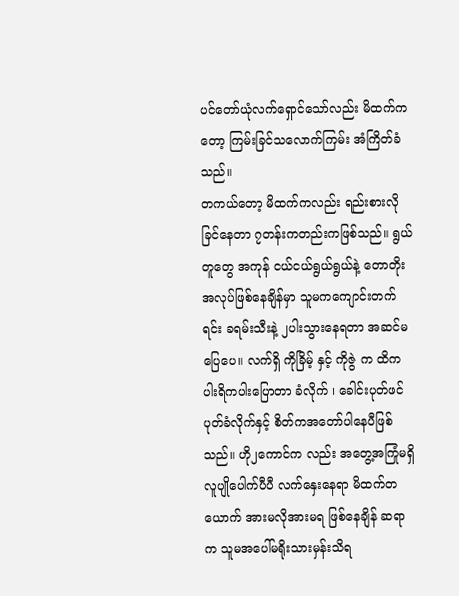ပင်တော်ယုံလက်ရှောင်သော်လည်း မိထက်ကတော့ ကြမ်းခြင်သလောက်ကြမ်း အံကြိတ်ခံသည်။
တကယ်တော့ မိထက်ကလည်း ရည်းစားလိုခြင်နေတာ ၇တန်းကတည်းကဖြစ်သည်။ ရွယ်တူတွေ အကုန် ငယ်ငယ်ရွယ်ရွယ်နဲ့ တောတိုးအလုပ်ဖြစ်နေချိန်မှာ သူမကကျောင်းတက်ရင်း ခရမ်းသီးနဲ့ ၂ပါးသွားနေရတာ အဆင်မပြေပေ။ လက်ရှိ ကိုခြိမ့် နှင့် ကိုဇွဲ က ထိကပါးရိကပါးပြောတာ ခံလိုက် ၊ ခေါင်းပုတ်ဖင်ပုတ်ခံလိုက်နှင့် စိတ်ကအတော်ပါနေပီဖြစ်သည်။ ဟို၂ကောင်က လည်း အတွေ့အကြုံမရှိ လူပျိုပေါက်ပီပီ လက်နှေးနေရာ မိထက်တယောက် အားမလိုအားမရ ဖြစ်နေချိန် ဆရာက သူမအပေါ်မရိုးသားမှန်းသိရ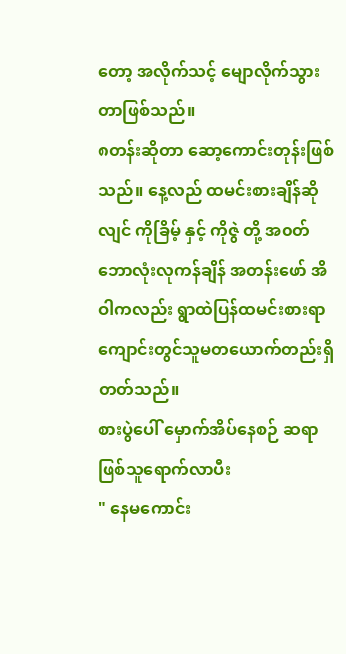တော့ အလိုက်သင့် မျောလိုက်သွားတာဖြစ်သည်။
၈တန်းဆိုတာ ဆော့ကောင်းတုန်းဖြစ်သည်။ နေ့လည် ထမင်းစားချိန်ဆိုလျင် ကိုခြိမ့် နှင့် ကိုဇွဲ တို့ အ၀တ်ဘောလုံးလုကန်ချိန် အတန်းဖော် အိဝါကလည်း ရွာထဲပြန်ထမင်းစားရာ ကျောင်းတွင်သူမတယောက်တည်းရှိတတ်သည်။
စားပွဲပေါ် မှောက်အိပ်နေစဉ် ဆရာဖြစ်သူရောက်လာပီး
" နေမကောင်း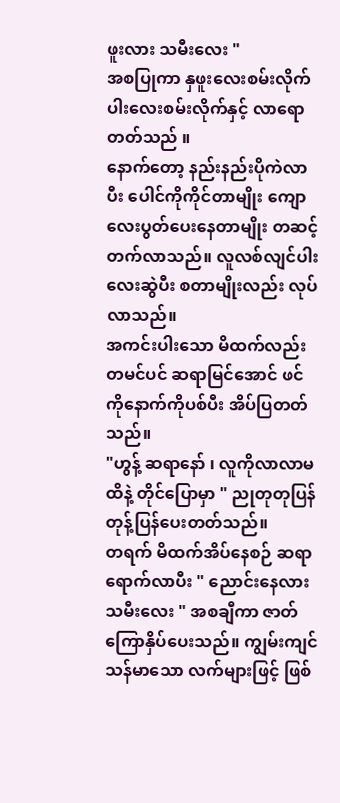ဖူးလား သမီးလေး "
အစပြုကာ နှဖူးလေးစမ်းလိုက် ပါးလေးစမ်းလိုက်နှင့် လာရောတတ်သည် ။
နောက်တော့ နည်းနည်းပိုကဲလာပီး ပေါင်ကိုကိုင်တာမျိုး ကျောလေးပွတ်ပေးနေတာမျိုး တဆင့်တက်လာသည်။ လူလစ်လျင်ပါးလေးဆွဲပီး စတာမျိုးလည်း လုပ်လာသည်။
အကင်းပါးသော မိထက်လည်း တမင်ပင် ဆရာမြင်အောင် ဖင်ကိုနောက်ကိုပစ်ပီး အိပ်ပြတတ်သည်။
"ဟွန့် ဆရာနော် ၊ လူကိုလာလာမထိနဲ့ တိုင်ပြောမှာ " ညုတုတုပြန်တုန့်ပြန်ပေးတတ်သည်။
တရက် မိထက်အိပ်နေစဉ် ဆရာရောက်လာပီး " ညောင်းနေလား သမီးလေး " အစချီကာ ဇာတ်ကြောနှိပ်ပေးသည်။ ကျွမ်းကျင်သန်မာသော လက်များဖြင့် ဖြစ်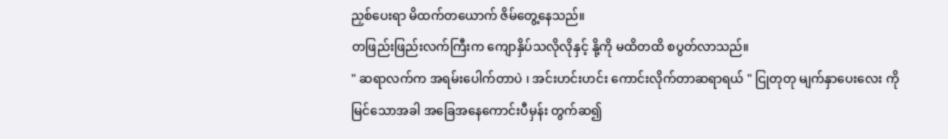ညှစ်ပေးရာ မိထက်တယောက် ဇိမ်တွေ့နေသည်။
တဖြည်းဖြည်းလက်ကြီးက ကျောနှိပ်သလိုလိုနှင့် နို့ကို မထိတထိ စပွတ်လာသည်။
" ဆရာလက်က အရမ်းပေါက်တာပဲ ၊ အင်းဟင်းဟင်း ကောင်းလိုက်တာဆရာရယ် " ငြုတုတု မျက်နှာပေးလေး ကိုမြင်သောအခါ အခြေအနေကောင်းပီမှန်း တွက်ဆ၍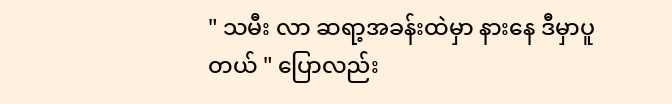" သမီး လာ ဆရာ့အခန်းထဲမှာ နားနေ ဒီမှာပူတယ် " ပြောလည်း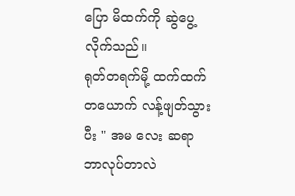ပြော မိထက်ကို ဆွဲပွေ့လိုက်သည်။
ရုတ်တရက်မို့ ထက်ထက်တယောက် လန့်ဖျတ်သွားပီး " အမ လေး ဆရာ ဘာလုပ်တာလဲ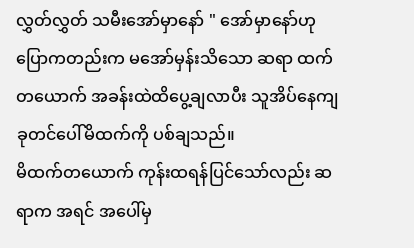လွှတ်လွှတ် သမီးအော်မှာနော် " အော်မှာနော်ဟုပြောကတည်းက မအော်မှန်းသိသော ဆရာ ထက်တယောက် အခန်းထဲထိပွေ့ချလာပီး သူအိပ်နေကျ ခုတင်ပေါ်မိထက်ကို ပစ်ချသည်။
မိထက်တယောက် ကုန်းထရန်ပြင်သော်လည်း ဆရာက အရင် အပေါ်မှ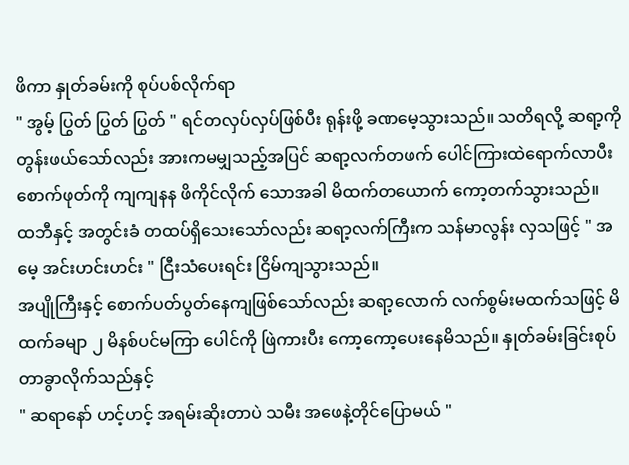ဖိကာ နှုတ်ခမ်းကို စုပ်ပစ်လိုက်ရာ
" အွမ့် ပြွတ် ပြွတ် ပြွတ် " ရင်တလှပ်လှပ်ဖြစ်ပီး ရုန်းဖို့ ခဏမေ့သွားသည်။ သတိရလို့ ဆရာ့ကိုတွန်းဖယ်သော်လည်း အားကမမျှသည့်အပြင် ဆရာ့လက်တဖက် ပေါင်ကြားထဲရောက်လာပီး စောက်ဖုတ်ကို ကျကျနန ဖိကိုင်လိုက် သောအခါ မိထက်တယောက် ကော့တက်သွားသည်။
ထဘီနှင့် အတွင်းခံ တထပ်ရှိသေးသော်လည်း ဆရာ့လက်ကြီးက သန်မာလွန်း လှသဖြင့် " အမေ့ အင်းဟင်းဟင်း " ငြီးသံပေးရင်း ငြိမ်ကျသွားသည်။
အပျိုကြီးနှင့် စောက်ပတ်ပွတ်နေကျဖြစ်သော်လည်း ဆရာ့လောက် လက်စွမ်းမထက်သဖြင့် မိထက်ခမျာ ၂ မိနစ်ပင်မကြာ ပေါင်ကို ဖြဲကားပီး ကော့ကော့ပေးနေမိသည်။ နှုတ်ခမ်းခြင်းစုပ်တာခွာလိုက်သည်နှင့်
" ဆရာနော် ဟင့်ဟင့် အရမ်းဆိုးတာပဲ သမီး အဖေနဲ့တိုင်ပြောမယ် "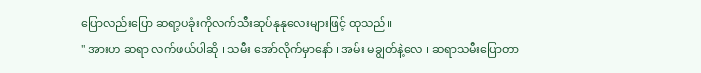ပြောလည်းပြော ဆရာ့ပခုံးကိုလက်သီးဆုပ်နုနုလေးများဖြင့် ထုသည်။
" အားဟ ဆရာ လက်ဖယ်ပါဆို ၊ သမီး အော်လိုက်မှာနော် ၊ အမ်း မချွတ်နဲ့လေ ၊ ဆရာသမီးပြောတာ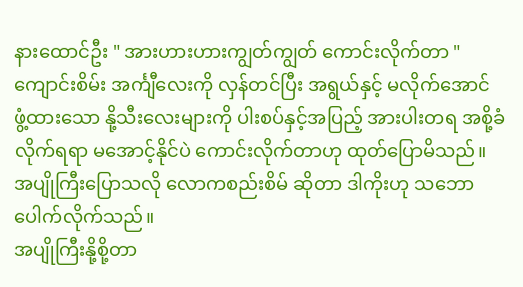နားထောင်ဦး " အားဟားဟားကျွတ်ကျွတ် ကောင်းလိုက်တာ "
ကျောင်းစိမ်း အင်္ကျီလေးကို လှန်တင်ပြီး အရွယ်နှင့် မလိုက်အောင် ဖွံ့ထားသော နို့သီးလေးများကို ပါးစပ်နှင့်အပြည့် အားပါးတရ အစို့ခံလိုက်ရရာ မအောင့်နိုင်ပဲ ကောင်းလိုက်တာဟု ထုတ်ပြောမိသည်။ အပျိုကြီးပြောသလို လောကစည်းစိမ် ဆိုတာ ဒါကိုးဟု သဘောပေါက်လိုက်သည်။
အပျိုကြီးနို့စို့တာ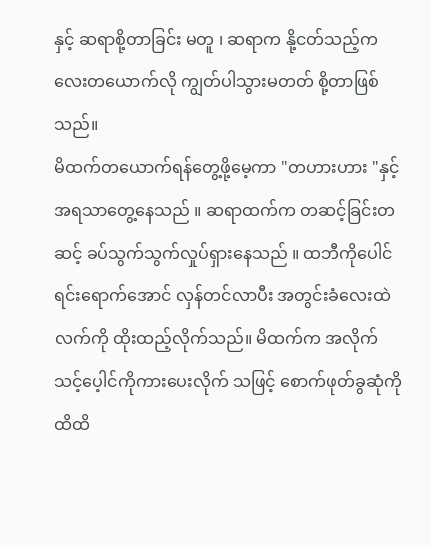နှင့် ဆရာစို့တာခြင်း မတူ ၊ ဆရာက နို့ငတ်သည့်ကလေးတယောက်လို ကျွတ်ပါသွားမတတ် စို့တာဖြစ်သည်။
မိထက်တယောက်ရန်တွေ့ဖို့မေ့ကာ "တဟားဟား "နှင့် အရသာတွေ့နေသည် ။ ဆရာထက်က တဆင့်ခြင်းတဆင့် ခပ်သွက်သွက်လှုပ်ရှားနေသည် ။ ထဘီကိုပေါင်ရင်းရောက်အောင် လှန်တင်လာပီး အတွင်းခံလေးထဲ လက်ကို ထိုးထည့်လိုက်သည်။ မိထက်က အလိုက်သင့်ပေ့ါင်ကိုကားပေးလိုက် သဖြင့် စောက်ဖုတ်ခွဆုံကို ထိထိ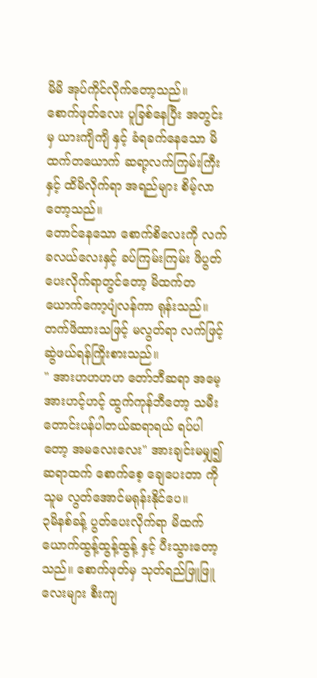မိမိ အုပ်ကိုင်လိုက်တော့သည်။
စောက်ဖုတ်လေး ပူခြစ်နေပြီး အတွင်းမှ ယားကျိကျိ နှင့် ခံရခက်နေသော မိထက်တယောက် ဆရာ့လက်ကြမ်းကြီးနှင့် ထိမိလိုက်ရာ အရည်များ စိမ့်လာတော့သည်။
တောင်နေသော စောက်စိလေးကို လက်ခလယ်လေးနှင့် ခပ်ကြမ်းကြမ်း ဖိပွတ်ပေးလိုက်ရာတွင်တော့ မိထက်တယောက်ကော့ပျံလန်ကာ ရုန်းသည်။ တက်ဖိထားသဖြင့် မလွတ်ရာ လက်ဖြင့်ဆွဲဖယ်ရန်ကြိုးစားသည်။
" အားဟဟဟဟ တော်ဘီဆရာ အမေ့ အားဟင့်ဟင့် ထွက်ကုန်ဘီတော့ သမီးတောင်းပန်ပါတယ်ဆရာရယ် ရပ်ပါတော့ အမလေးလေး" အားချင်းမမျှ၍ ဆရာထက် စောက်စေ့ ချေပေးတာ ကို သူမ လွတ်အောင်မရုန်းနိုင်ပေ။
၃မိနစ်ခန့် ပွတ်ပေးလိုက်ရာ မိထက်ယောက်ထွန့်ထွန့်ထွန့် နှင့် ပီးသွားတော့သည်။ စောက်ဖုတ်မှ သုတ်ရည်ဖြူဖြူလေးများ စီးကျ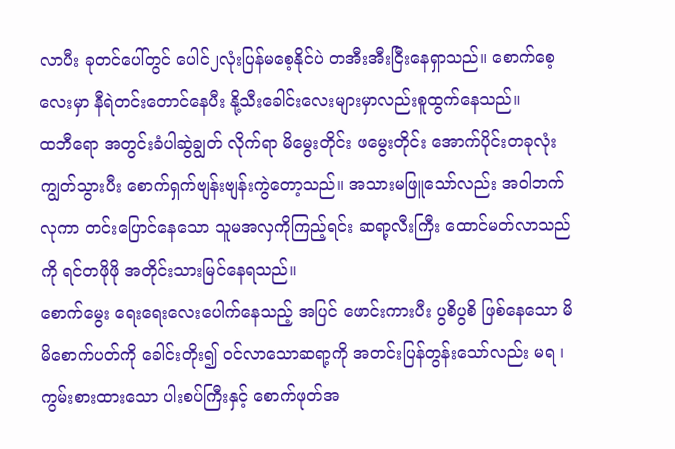လာပီး ခုတင်ပေါ်တွင် ပေါင်၂လုံးပြန်မစေ့နိုင်ပဲ တအီးအီးငြီးနေရှာသည်။ စောက်စေ့လေးမှာ နီရဲတင်းတောင်နေပီး နို့သီးခေါင်းလေးများမှာလည်းစူထွက်နေသည်။
ထဘီရော အတွင်းခံပါဆွဲချွတ် လိုက်ရာ မိမွေးတိုင်း ဖမွေးတိုင်း အောက်ပိုင်းတခုလုံး ကျွတ်သွားပီး စောက်ရှက်ဗျန်းဗျန်းကွဲတော့သည်။ အသားမဖြူသော်လည်း အဝါဘက်လုကာ တင်းပြောင်နေသော သူမအလှကိုကြည့်ရင်း ဆရာ့လီးကြီး ထောင်မတ်လာသည်ကို ရင်တဖိုဖို အတိုင်းသားမြင်နေရသည်။
စောက်မွေး ရေးရေးလေးပေါက်နေသည့် အပြင် ဖောင်းကားပီး ပွစိပွစိ ဖြစ်နေသော မိမိစောက်ပတ်ကို ခေါင်းတိုး၍ ၀င်လာသောဆရာ့ကို အတင်းပြန်တွန်းသော်လည်း မရ ၊ ကွမ်းစားထားသော ပါးစပ်ကြီးနှင့် စောက်ဖုတ်အ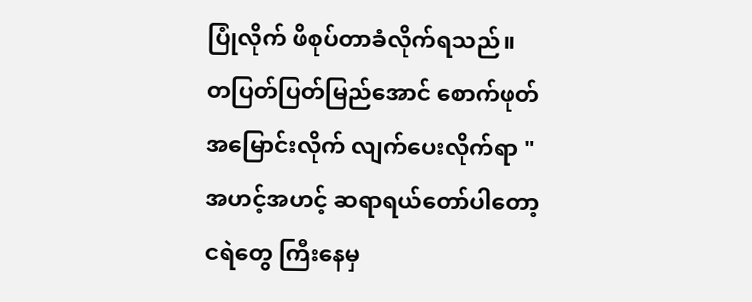ပြုံလိုက် ဖိစုပ်တာခံလိုက်ရသည်။
တပြတ်ပြတ်မြည်အောင် စောက်ဖုတ်အမြောင်းလိုက် လျက်ပေးလိုက်ရာ " အဟင့်အဟင့် ဆရာရယ်တော်ပါတော့ ငရဲတွေ ကြီးနေမှ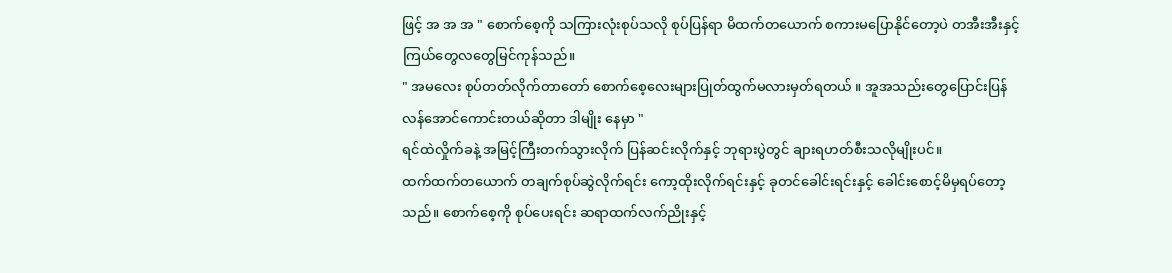ဖြင့် အ အ အ " စောက်စေ့ကို သကြားလုံးစုပ်သလို စုပ်ပြန်ရာ မိထက်တယောက် စကားမပြောနိုင်တော့ပဲ တအီးအီးနှင့် ကြယ်တွေလတွေမြင်ကုန်သည်။
" အမလေး စုပ်တတ်လိုက်တာတော် စောက်စေ့လေးများပြုတ်ထွက်မလားမှတ်ရတယ် ။ အူအသည်းတွေပြောင်းပြန်လန်အောင်ကောင်းတယ်ဆိုတာ ဒါမျိုး နေမှာ "
ရင်ထဲလှိုက်ခနဲ့ အမြင့်ကြီးတက်သွားလိုက် ပြန်ဆင်းလိုက်နှင့် ဘုရားပွဲတွင် ချားရဟတ်စီးသလိုမျိုးပင်။
ထက်ထက်တယောက် တချက်စုပ်ဆွဲလိုက်ရင်း ကော့ထိုးလိုက်ရင်းနှင့် ခုတင်ခေါင်းရင်းနှင့် ခေါင်းစောင့်မိမှရပ်တော့သည်။ စောက်စေ့ကို စုပ်ပေးရင်း ဆရာထက်လက်ညိုးနှင့်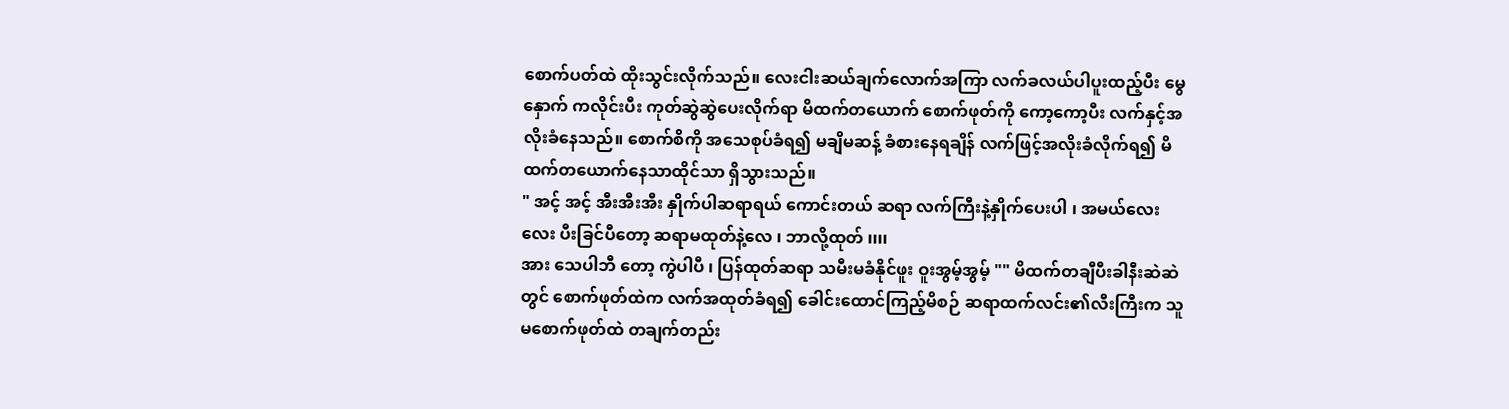စောက်ပတ်ထဲ ထိုးသွင်းလိုက်သည်။ လေးငါးဆယ်ချက်လောက်အကြာ လက်ခလယ်ပါပူးထည့်ပီး မွေနှောက် ကလိုင်းပီး ကုတ်ဆွဲဆွဲပေးလိုက်ရာ မိထက်တယောက် စောက်ဖုတ်ကို ကော့ကော့ပီး လက်နှင့်အလိုးခံနေသည်။ စောက်စိကို အသေစုပ်ခံရ၍ မချိမဆန့် ခံစားနေရချိန် လက်ဖြင့်အလိုးခံလိုက်ရ၍ မိထက်တယောက်နေသာထိုင်သာ ရှိသွားသည်။
" အင့် အင့် အီးအီးအီး နှိုက်ပါဆရာရယ် ကောင်းတယ် ဆရာ လက်ကြီးနဲ့နှိုက်ပေးပါ ၊ အမယ်လေးလေး ပီးခြင်ပီတော့ ဆရာမထုတ်နဲ့လေ ၊ ဘာလို့ထုတ် ၊၊၊၊
အား သေပါဘီ တော့ ကွဲပါပီ ၊ ပြန်ထုတ်ဆရာ သမီးမခံနိုင်ဖူး ဝူးအွမ့်အွမ့် "" မိထက်တချီပီးခါနီးဆဲဆဲ တွင် စောက်ဖုတ်ထဲက လက်အထုတ်ခံရ၍ ခေါင်းထောင်ကြည့်မိစဉ် ဆရာထက်လင်း၏လီးကြီးက သူမစောက်ဖုတ်ထဲ တချက်တည်း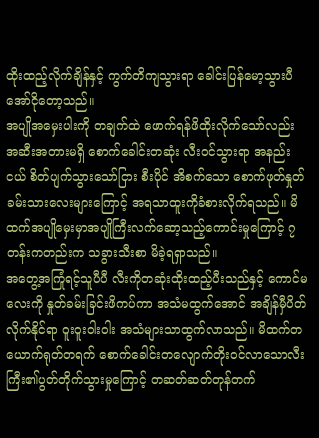ထိုးထည့်လိုက်ချိန်နှင့် ကွက်တိကျသွားရာ ခေါင်းပြန်မော့သွားပီ အော်ငိုတော့သည်။
အပျိုအမှေးပါးကို တချက်ထဲ ဖောက်ရန်ဖိထိုးလိုက်သော်လည်း အဆီးအတားမရှိ စောက်ခေါင်းတဆုံး လီး၀င်သွားရာ အနည်းငယ် စိတ်ပျက်သွားသော်ငြား စီးပိုင် အိစက်သော စောက်ဖုတ်နှုတ်ခမ်းသားလေးများကြောင့် အရသာထူးကိုခံစားလိုက်ရသည်။ မိထက်အပျိုမှေးမှာအပျိုကြီးလက်ဆော့သည့်ကောင်းမှုကြောင့် ၇တန်းကတည်းက သခွားသီးစာ မိခဲ့ရရှာသည်။
အတွေ့အကြုံရင့်သူပီပီ လီးကိုတဆုံးထိုးထည့်ပီးသည်နှင့် ကောင်မလေးကို နှုတ်ခမ်းခြင်းဖိကပ်ကာ အသံမထွက်အောင် အချိန်မှီပိတ်လိုက်နိုင်ရာ ဝူးဝူးဝါးဝါး အသံများသာထွက်လာသည်။ မိထက်တယောက်ရုတ်တရက် စောက်ခေါင်းတလျောက်တိုး၀င်လာသောလီးကြီး၏ပွတ်တိုက်သွားမှုကြောင့် တဆတ်ဆတ်တုန်တက်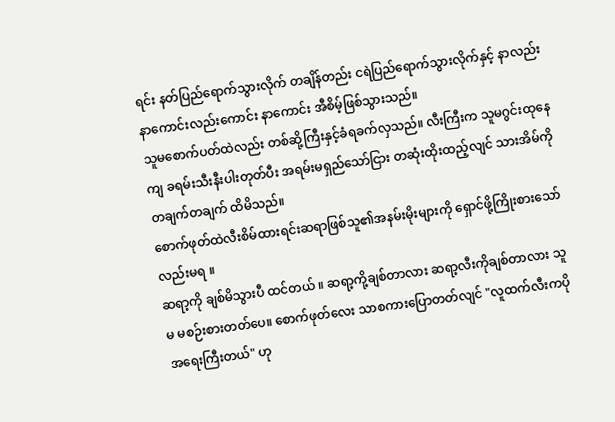ရင်း နတ်ပြည်ရောက်သွားလိုက် တချိန်တည်း ငရဲပြည်ရောက်သွားလိုက်နှင့် နာလည်းနာကောင်းလည်းကောင်း နာကောင်း အီစိမ့်ဖြစ်သွားသည်။
သူမစောက်ပတ်ထဲလည်း တစ်ဆို့ကြီးနှင့်ခံရခက်လှသည်။ လီးကြီးက သူမဂွင်းထုနေကျ ခရမ်းသီးနီးပါးတုတ်ပီး အရမ်းမရှည်သော်ငြား တဆုံးထိုးထည့်လျင် သားအိမ်ကိုတချက်တချက် ထိမိသည်။
စောက်ဖုတ်ထဲလီးစိမ်ထားရင်းဆရာဖြစ်သူ၏အနမ်းမိုးများကို ရှောင်ဖို့ကြိုးစားသော်လည်းမရ ။
ဆရာ့ကို ချစ်မိသွားပီ ထင်တယ် ။ ဆရာ့ကို့ချစ်တာလား ဆရာ့လီးကိုချစ်တာလား သူမ မစဉ်းစားတတ်ပေ။ စောက်ဖုတ်လေး သာစကားပြောတတ်လျင် "လူထက်လီးကပိုအရေးကြီးတယ်" ဟု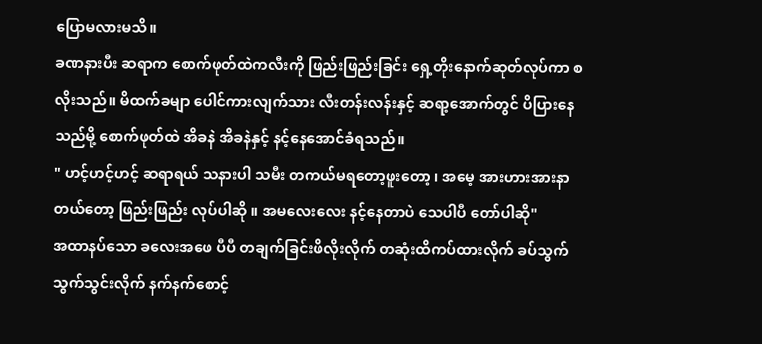ပြောမလားမသိ။
ခဏနားပီး ဆရာက စောက်ဖုတ်ထဲကလီးကို ဖြည်းဖြည်းခြင်း ရှေ့တိုးနောက်ဆုတ်လုပ်ကာ စလိုးသည်။ မိထက်ခမျာ ပေါင်ကားလျက်သား လီးတန်းလန်းနှင့် ဆရာ့အောက်တွင် ပိပြားနေသည်မို့ စောက်ဖုတ်ထဲ အိခနဲ အိခနဲနှင့် နင့်နေအောင်ခံရသည်။
" ဟင့်ဟင့်ဟင့် ဆရာရယ် သနားပါ သမီး တကယ်မရတော့ဖူးတော့ ၊ အမေ့ အားဟားအားနာတယ်တော့ ဖြည်းဖြည်း လုပ်ပါဆို ။ အမလေးလေး နင့်နေတာပဲ သေပါပီ တော်ပါဆို"
အထာနပ်သော ခလေးအဖေ ပီပီ တချက်ခြင်းဖိလိုးလိုက် တဆုံးထိကပ်ထားလိုက် ခပ်သွက်သွက်သွင်းလိုက် နက်နက်စောင့်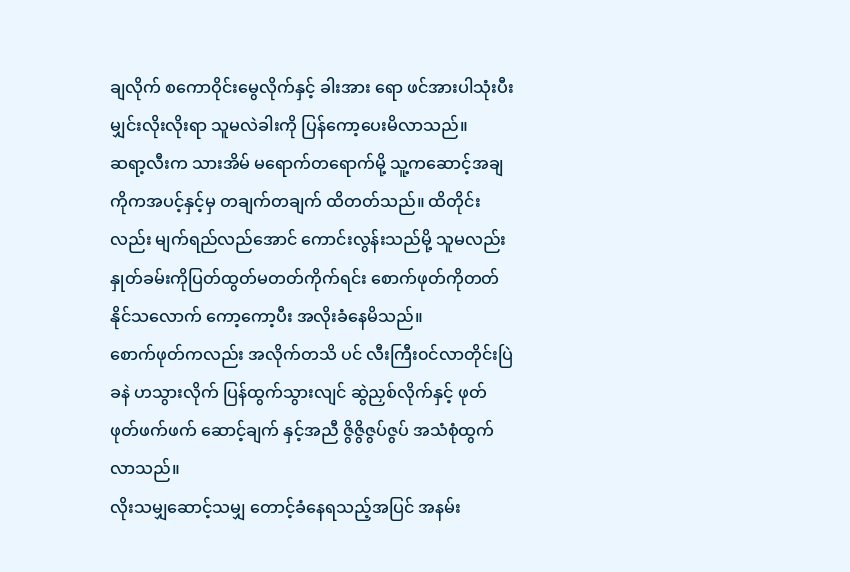ချလိုက် စကောဝိုင်းမွေလိုက်နှင့် ခါးအား ရော ဖင်အားပါသုံးပီးမျှင်းလိုးလိုးရာ သူမလဲခါးကို ပြန်ကော့ပေးမိလာသည်။
ဆရာ့လီးက သားအိမ် မရောက်တရောက်မို့ သူ့ကဆောင့်အချ ကိုကအပင့်နှင့်မှ တချက်တချက် ထိတတ်သည်။ ထိတိုင်းလည်း မျက်ရည်လည်အောင် ကောင်းလွန်းသည်မို့ သူမလည်း နှုတ်ခမ်းကိုပြတ်ထွတ်မတတ်ကိုက်ရင်း စောက်ဖုတ်ကိုတတ်နိုင်သလောက် ကော့ကော့ပီး အလိုးခံနေမိသည်။
စောက်ဖုတ်ကလည်း အလိုက်တသိ ပင် လီးကြီး၀င်လာတိုင်းပြဲခနဲ ဟသွားလိုက် ပြန်ထွက်သွားလျင် ဆွဲညှစ်လိုက်နှင့် ဖုတ်ဖုတ်ဖက်ဖက် ဆောင့်ချက် နှင့်အညီ ဇွိဇွိဇွပ်ဇွပ် အသံစုံထွက်လာသည်။
လိုးသမျှဆောင့်သမျှ တောင့်ခံနေရသည့်အပြင် အနမ်း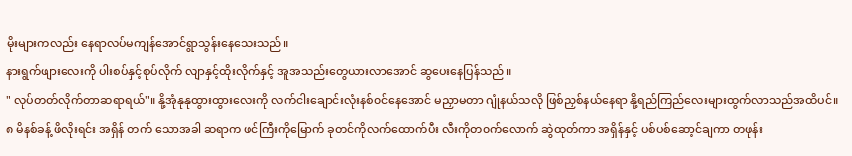မိုးများကလည်း နေရာလပ်မကျန်အောင်ရွာသွန်းနေသေးသည်။
နားရွက်ဖျားလေးကို ပါးစပ်နှင့်စုပ်လိုက် လျာနှင့်ထိုးလိုက်နှင့် အူအသည်းတွေယားလာအောင် ဆွပေးနေပြန်သည်။
" လုပ်တတ်လိုက်တာဆရာရယ်"။ နို့အုံနုနုထွားထွားလေးကို လက်ငါးချောင်းလုံးနစ်၀င်နေအောင် မညှာမတာ ဂျုံနယ်သလို ဖြစ်ညှစ်နယ်နေရာ နို့ရည်ကြည်လေးများထွက်လာသည်အထိပင်။
၈ မိနစ်ခန့် ဖိလိုးရင်း အရှိန် တက် သောအခါ ဆရာက ဖင်ကြီးကိုမြောက် ခုတင်ကိုလက်ထောက်ပီး လီးကိုတ၀က်လောက် ဆွဲထုတ်ကာ အရှိန်နှင့် ပစ်ပစ်ဆော့င်ချကာ တဖုန်း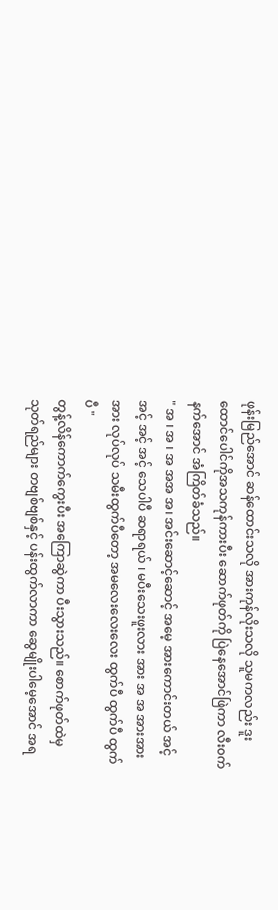ဖုန်းမြည်အောင် ဆန်ထောင်းသလို အားကုန်လိုးသလို သူမကလည်း ဒူးထောင်ပေါင်ကိုအသကုန်ကားပီး ဆောက်ဖုတ်ကို ပြဲနေအောင်ဖြဲကာ လီး၀က်နက်အောင် အံကြိတ်ခံသည်။
" အ ၊ အ ၊ အ အအ အ၊ အင်းဆောင့်ဆောင့် အမေ့ အားကောင်းတယ် အင့် အင့် အင့် အင့် သေပါပီ ဆရာရယ် ၊ မပီးသေးဖူးလား အား အ အ အားအားအား လုပ်လုပ် သမီးထွက်ပီတော့ အမလေးလေးလေး ထွက်ပီ ထွက်ပီ ထွက်ပီ "
တွန့်လိန်ကောက်ကွေးပီး အကြောဆွဲကာ ပီးသွားသည်။ စောက်ဖုတ်ထဲမှ သုတ်ရည်များ တဗျစ်ဗျစ်နှင့် ပန်းထွက်လာကာ ဆွေမျိုးပါမေ့အောင် အရ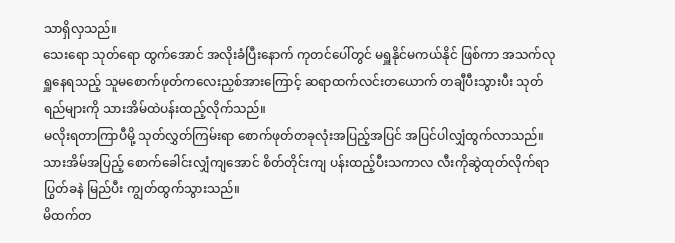သာရှိလှသည်။
သေးရော သုတ်ရော ထွက်အောင် အလိုးခံပြီးနောက် ကုတင်ပေါ်တွင် မရှူနိုင်မကယ်နိုင် ဖြစ်ကာ အသက်လုရှူနေရသည့် သူမစောက်ဖုတ်ကလေးညှစ်အားကြောင့် ဆရာထက်လင်းတယောက် တချီပီးသွားပီး သုတ်ရည်များကို သားအိမ်ထဲပန်းထည့်လိုက်သည်။
မလိုးရတာကြာပီမို့ သုတ်လွှတ်ကြမ်းရာ စောက်ဖုတ်တခုလုံးအပြည့်အပြင် အပြင်ပါလျှံထွက်လာသည်။
သားအိမ်အပြည့် စောက်ခေါင်းလျှံကျအောင် စိတ်တိုင်းကျ ပန်းထည့်ပီးသကာလ လီးကိုဆွဲထုတ်လိုက်ရာ ပြွတ်ခနဲ မြည်ပီး ကျွတ်ထွက်သွားသည်။
မိထက်တ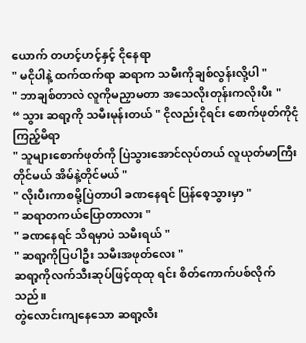ယောက် တဟင့်ဟင့်နှင့် ငိုနေရာ
" မငိုပါနဲ့ ထက်ထက်ရာ ဆရာက သမီးကိုချစ်လွန်းလို့ပါ "
" ဘာချစ်တာလဲ လူကိုမညှာမတာ အသေလိုးတုန်းကလိုးပီး "
“ သွား ဆရာ့ကို သမီးမုန်းတယ် " ငိုလည်းငိုရင်း စောက်ဖုတ်ကိုငုံကြည့်မိရာ
" သူများစောက်ဖုတ်ကို ပြဲသွားအောင်လုပ်တယ် လူယုတ်မာကြီး တိုင်မယ် အိမ်နဲ့တိုင်မယ် "
" လိုးပီးကာစမို့ပြဲတာပါ ခဏနေရင် ပြန်စေ့သွားမှာ "
" ဆရာတကယ်ပြောတာလား "
" ခဏနေရင် သိရမှာပဲ သမီးရယ် "
" ဆရာ့ကိုပြပါဦး သမီးအဖုတ်လေး "
ဆရာ့ကိုလက်သီးဆုပ်ဖြင့်ထုထု ရင်း စိတ်ကောက်ပစ်လိုက်သည်။
တွဲလောင်းကျနေသော ဆရာ့လီး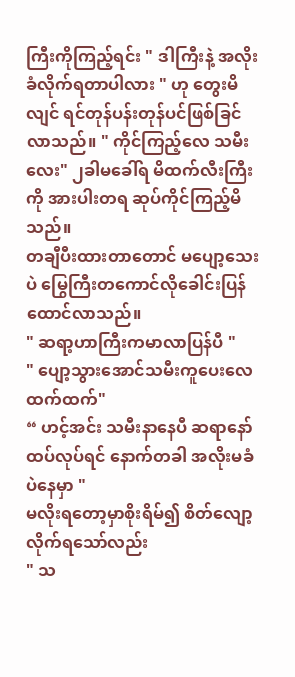ကြီးကိုကြည့်ရင်း " ဒါကြီးနဲ့ အလိုးခံလိုက်ရတာပါလား " ဟု တွေးမိလျင် ရင်တုန်ပန်းတုန်ပင်ဖြစ်ခြင်လာသည်။ " ကိုင်ကြည့်လေ သမီးလေး" ၂ခါမခေါ်ရ မိထက်လီးကြီးကို အားပါးတရ ဆုပ်ကိုင်ကြည့်မိသည်။
တချီပီးထားတာတောင် မပျော့သေးပဲ မြွေကြီးတကောင်လိုခေါင်းပြန်ထောင်လာသည်။
" ဆရာ့ဟာကြီးကမာလာပြန်ပီ "
" ပျော့သွားအောင်သမီးကူပေးလေ ထက်ထက်"
“ ဟင့်အင်း သမီးနာနေပီ ဆရာနော် ထပ်လုပ်ရင် နောက်တခါ အလိုးမခံပဲနေမှာ "
မလိုးရတော့မှာစိုးရိမ်၍ စိတ်လျော့လိုက်ရသော်လည်း
" သ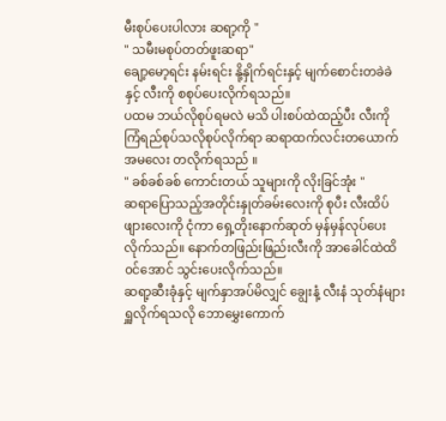မီးစုပ်ပေးပါလား ဆရာ့ကို "
" သမီးမစုပ်တတ်ဖူးဆရာ"
ချော့မော့ရင်း နမ်းရင်း နို့နှိုက်ရင်းနှင့် မျက်စောင်းတခဲခဲ နှင့် လီးကို စစုပ်ပေးလိုက်ရသည်။
ပထမ ဘယ်လိုစုပ်ရမလဲ မသိ ပါးစပ်ထဲထည့်ပီး လီးကို ကြံရည်စုပ်သလိုစုပ်လိုက်ရာ ဆရာထက်လင်းတယောက် အမလေး တလိုက်ရသည် ။
" ခစ်ခစ်ခစ် ကောင်းတယ် သူများကို လိုးခြင်အုံး "
ဆရာပြောသည့်အတိုင်းနှုတ်ခမ်းလေးကို စုပီး လီးထိပ်ဖျားလေးကို ငုံကာ ရှေ့တိုးနောက်ဆုတ် မှန်မှန်လုပ်ပေးလိုက်သည်။ နောက်တဖြည်းဖြည်းလီးကို အာခေါင်ထဲထိ၀င်အောင် သွင်းပေးလိုက်သည်။
ဆရာ့ဆီးခုံနှင့် မျက်နှာအပ်မိလျှင် ချွေးနံ့ လီးနံ သုတ်နံများရှူလိုက်ရသလို ဘောမွှေးကောက်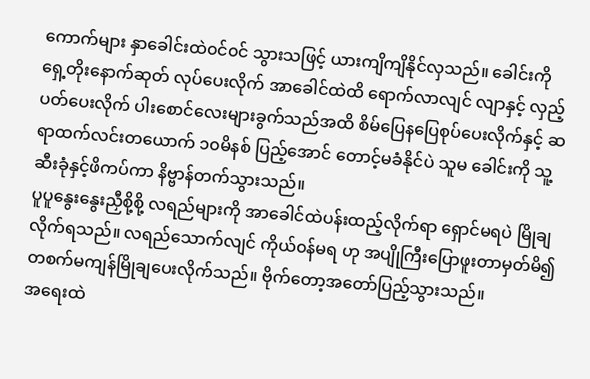ကောက်များ နှာခေါင်းထဲ၀င်၀င် သွားသဖြင့် ယားကျိကျိနိုင်လှသည်။ ခေါင်းကိုရှေ့တိုးနောက်ဆုတ် လုပ်ပေးလိုက် အာခေါင်ထဲထိ ရောက်လာလျင် လျာနှင့် လှည့်ပတ်ပေးလိုက် ပါးစောင်လေးများခွက်သည်အထိ စိမ်ပြေနပြေစုပ်ပေးလိုက်နှင့် ဆရာထက်လင်းတယောက် ၁၀မိနစ် ပြည့်အောင် တောင့်မခံနိုင်ပဲ သူမ ခေါင်းကို သူ့ဆီးခုံနှင့်ဖိကပ်ကာ နိဗ္ဗာန်တက်သွားသည်။
ပူပူနွေးနွေးညှီစို့စို့ လရည်များကို အာခေါင်ထဲပန်းထည့်လိုက်ရာ ရှောင်မရပဲ မြိုချလိုက်ရသည်။ လရည်သောက်လျင် ကိုယ်၀န်မရ ဟု အပျိုကြီးပြောဖူးတာမှတ်မိ၍ တစက်မကျန်မြိုချပေးလိုက်သည်။ ဗိုက်တော့အတော်ပြည့်သွားသည်။
အရေးထဲ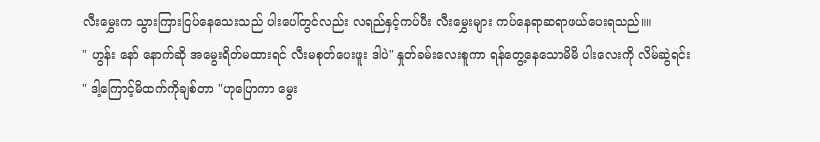လီးမွှေးက သွားကြားငြပ်နေသေးသည် ပါးပေါ်တွင်လည်း လရည်နှင့်ကပ်ပီး လီးမွှေးများ ကပ်နေရာဆရာဖယ်ပေးရသည်။။
" ဟွန်း နော် နောက်ဆို အမွေးရိတ်မထားရင် လီးမစုတ်ပေးဖူး ဒါပဲ" နှုတ်ခမ်းလေးစူကာ ရန်တွေ့နေသောမိမိ ပါးလေးကို လိမ်ဆွဲရင်း
" ဒါ့ကြောင့်မိထက်ကိုချစ်တာ "ဟုပြောကာ မွေး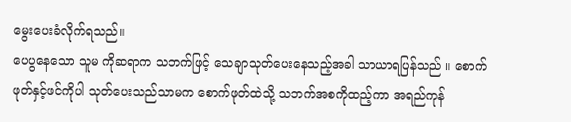မွေးပေးခံလိုက်ရသည်။
ပေပွနေသော သူမ ကိုဆရာက သဘက်ဖြင့် သေချာသုတ်ပေးနေသည့်အခါ သာယာရပြန်သည် ။ စောက်ဖုတ်နှင့်ဖင်ကိုပါ သုတ်ပေးသည်သာမက စောက်ဖုတ်ထဲသို့ သဘက်အစကိုထည့်ကာ အရည်ကုန်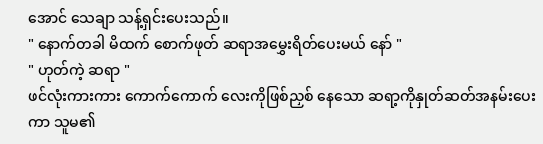အောင် သေချာ သန့်ရှင်းပေးသည်။
" နောက်တခါ မိထက် စောက်ဖုတ် ဆရာအမွှေးရိတ်ပေးမယ် နော် "
" ဟုတ်ကဲ့ ဆရာ "
ဖင်လုံးကားကား ကောက်ကောက် လေးကိုဖြစ်ညှစ် နေသော ဆရာ့ကိုနှုတ်ဆတ်အနမ်းပေးကာ သူမ၏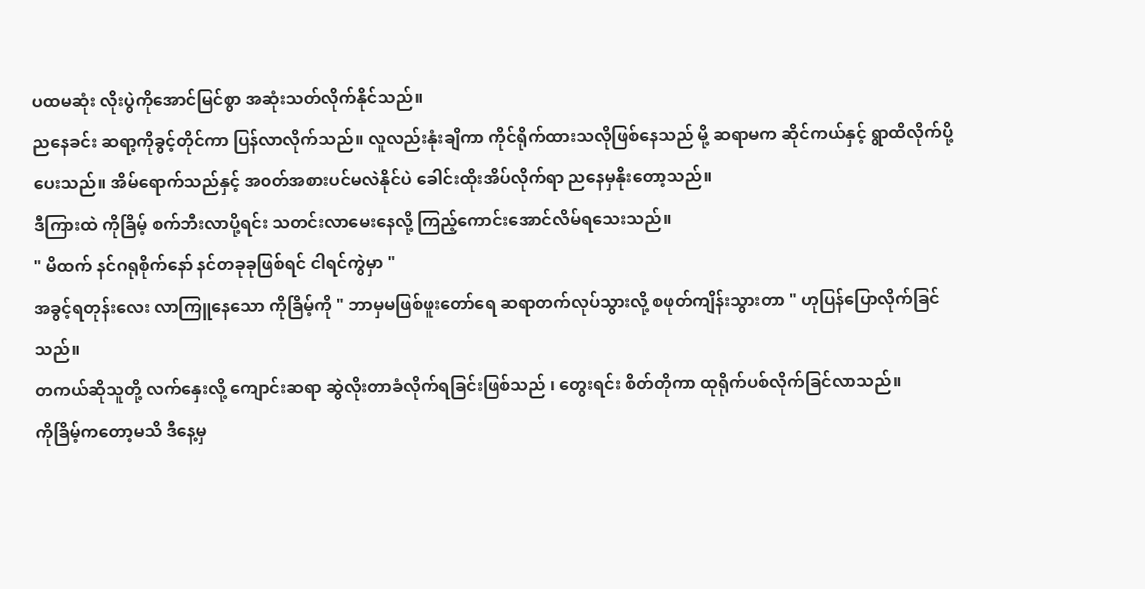ပထမဆုံး လိုးပွဲကိုအောင်မြင်စွာ အဆုံးသတ်လိုက်နိုင်သည်။
ညနေခင်း ဆရာ့ကိုခွင့်တိုင်ကာ ပြန်လာလိုက်သည်။ လူလည်းနုံးချိကာ ကိုင်ရိုက်ထားသလိုဖြစ်နေသည် မို့ ဆရာမက ဆိုင်ကယ်နှင့် ရွာထိလိုက်ပို့ပေးသည်။ အိမ်ရောက်သည်နှင့် အ၀တ်အစားပင်မလဲနိုင်ပဲ ခေါင်းထိုးအိပ်လိုက်ရာ ညနေမှနိုးတော့သည်။
ဒီကြားထဲ ကိုခြိမ့် စက်ဘီးလာပို့ရင်း သတင်းလာမေးနေလို့ ကြည့်ကောင်းအောင်လိမ်ရသေးသည်။
" မိထက် နင်ဂရုစိုက်နော် နင်တခုခုဖြစ်ရင် ငါရင်ကွဲမှာ "
အခွင့်ရတုန်းလေး လာကြူနေသော ကိုခြိမ့်ကို " ဘာမှမဖြစ်ဖူးတော်ရေ ဆရာတက်လုပ်သွားလို့ စဖုတ်ကျိန်းသွားတာ " ဟုပြန်ပြောလိုက်ခြင်သည်။
တကယ်ဆိုသူတို့ လက်နှေးလို့ ကျောင်းဆရာ ဆွဲလိုးတာခံလိုက်ရခြင်းဖြစ်သည် ၊ တွေးရင်း စိတ်တိုကာ ထုရိုက်ပစ်လိုက်ခြင်လာသည်။
ကိုခြိမ့်ကတော့မသိ ဒီနေ့မှ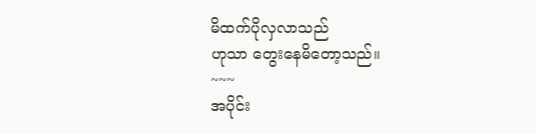မိထက်ပိုလှလာသည်
ဟုသာ တွေးနေမိတော့သည်။
~~~
အပိုင်း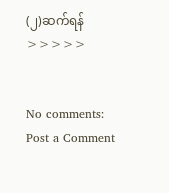(၂)ဆက်ရန် >>>>>


No comments:
Post a Comment